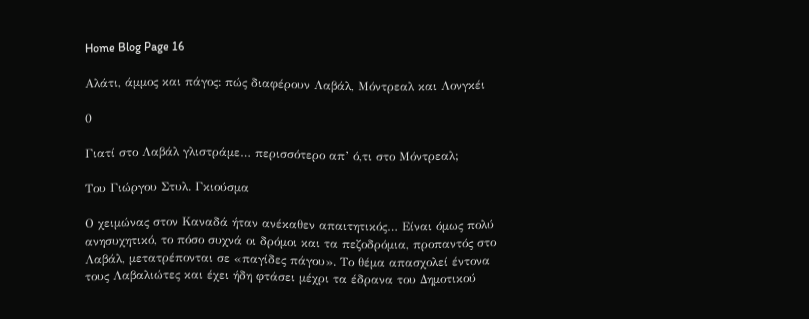Home Blog Page 16

Αλάτι, άμμος και πάγος: πώς διαφέρουν Λαβάλ, Μόντρεαλ και Λονγκέι

0

Γιατί στο Λαβάλ γλιστράμε… περισσότερο απ’ ό,τι στο Μόντρεαλ;

Του Γιώργου Στυλ. Γκιούσμα

Ο χειμώνας στον Καναδά ήταν ανέκαθεν απαιτητικός… Είναι όμως πολύ ανησυχητικό, το πόσο συχνά οι δρόμοι και τα πεζοδρόμια, προπαντός στο Λαβάλ, μετατρέπονται σε «παγίδες πάγου». Το θέμα απασχολεί έντονα τους Λαβαλιώτες και έχει ήδη φτάσει μέχρι τα έδρανα του Δημοτικού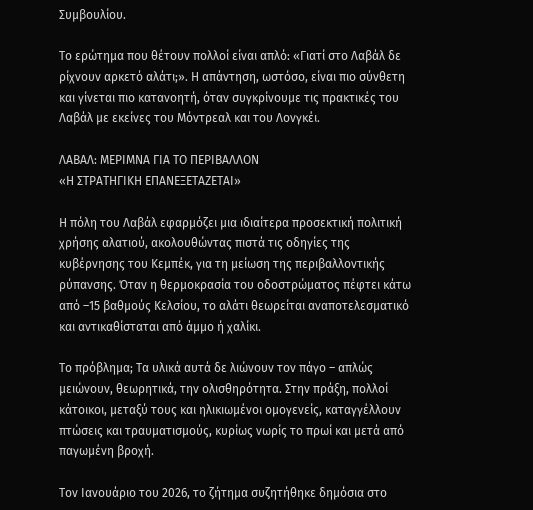Συμβουλίου.

Το ερώτημα που θέτουν πολλοί είναι απλό: «Γιατί στο Λαβάλ δε ρίχνουν αρκετό αλάτι;». Η απάντηση, ωστόσο, είναι πιο σύνθετη και γίνεται πιο κατανοητή, όταν συγκρίνουμε τις πρακτικές του Λαβάλ με εκείνες του Μόντρεαλ και του Λονγκέι.

ΛΑΒΑΛ: ΜΕΡΙΜΝΑ ΓΙΑ ΤΟ ΠΕΡΙΒΑΛΛΟΝ
«Η ΣΤΡΑΤΗΓΙΚΗ ΕΠΑΝΕΞΕΤΑΖΕΤΑΙ»

Η πόλη του Λαβάλ εφαρμόζει μια ιδιαίτερα προσεκτική πολιτική χρήσης αλατιού, ακολουθώντας πιστά τις οδηγίες της κυβέρνησης του Κεμπέκ, για τη μείωση της περιβαλλοντικής ρύπανσης. Όταν η θερμοκρασία του οδοστρώματος πέφτει κάτω από –15 βαθμούς Κελσίου, το αλάτι θεωρείται αναποτελεσματικό και αντικαθίσταται από άμμο ή χαλίκι.

Το πρόβλημα; Τα υλικά αυτά δε λιώνουν τον πάγο – απλώς μειώνουν, θεωρητικά, την ολισθηρότητα. Στην πράξη, πολλοί κάτοικοι, μεταξύ τους και ηλικιωμένοι ομογενείς, καταγγέλλουν πτώσεις και τραυματισμούς, κυρίως νωρίς το πρωί και μετά από παγωμένη βροχή.

Τον Ιανουάριο του 2026, το ζήτημα συζητήθηκε δημόσια στο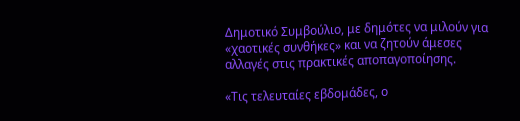Δημοτικό Συμβούλιο, με δημότες να μιλούν για «χαοτικές συνθήκες» και να ζητούν άμεσες αλλαγές στις πρακτικές αποπαγοποίησης.

«Τις τελευταίες εβδομάδες, ο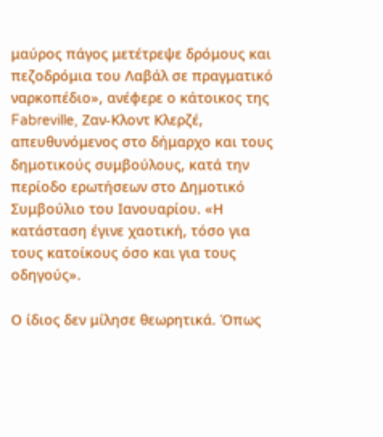μαύρος πάγος μετέτρεψε δρόμους και πεζοδρόμια του Λαβάλ σε πραγματικό ναρκοπέδιο», ανέφερε ο κάτοικος της Fabreville, Ζαν-Κλοντ Κλερζέ, απευθυνόμενος στο δήμαρχο και τους δημοτικούς συμβούλους, κατά την περίοδο ερωτήσεων στο Δημοτικό Συμβούλιο του Ιανουαρίου. «Η κατάσταση έγινε χαοτική, τόσο για τους κατοίκους όσο και για τους οδηγούς».

Ο ίδιος δεν μίλησε θεωρητικά. Όπως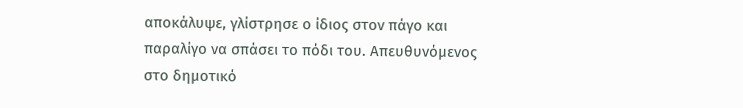αποκάλυψε, γλίστρησε ο ίδιος στον πάγο και παραλίγο να σπάσει το πόδι του. Απευθυνόμενος στο δημοτικό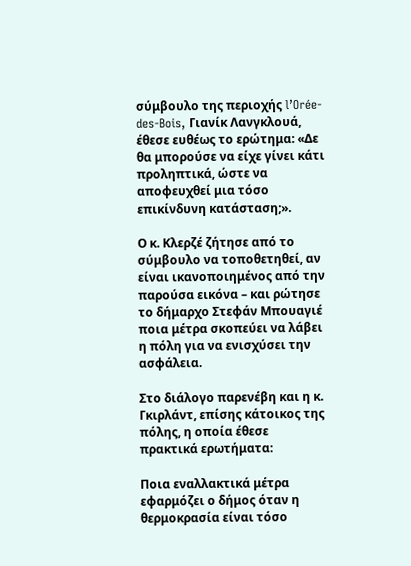σύμβουλο της περιοχής l’Orée-des-Bois, Γιανίκ Λανγκλουά, έθεσε ευθέως το ερώτημα: «Δε θα μπορούσε να είχε γίνει κάτι προληπτικά, ώστε να αποφευχθεί μια τόσο επικίνδυνη κατάσταση;».

Ο κ. Κλερζέ ζήτησε από το σύμβουλο να τοποθετηθεί, αν είναι ικανοποιημένος από την παρούσα εικόνα – και ρώτησε το δήμαρχο Στεφάν Μπουαγιέ ποια μέτρα σκοπεύει να λάβει η πόλη για να ενισχύσει την ασφάλεια.

Στο διάλογο παρενέβη και η κ. Γκιρλάντ, επίσης κάτοικος της πόλης, η οποία έθεσε πρακτικά ερωτήματα:

Ποια εναλλακτικά μέτρα εφαρμόζει ο δήμος όταν η θερμοκρασία είναι τόσο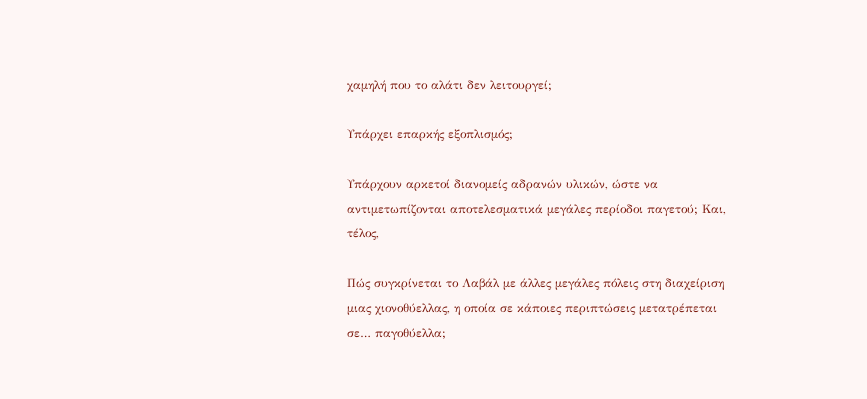χαμηλή που το αλάτι δεν λειτουργεί;

Υπάρχει επαρκής εξοπλισμός;

Υπάρχουν αρκετοί διανομείς αδρανών υλικών, ώστε να αντιμετωπίζονται αποτελεσματικά μεγάλες περίοδοι παγετού; Και, τέλος,

Πώς συγκρίνεται το Λαβάλ με άλλες μεγάλες πόλεις στη διαχείριση μιας χιονοθύελλας, η οποία σε κάποιες περιπτώσεις μετατρέπεται σε… παγοθύελλα;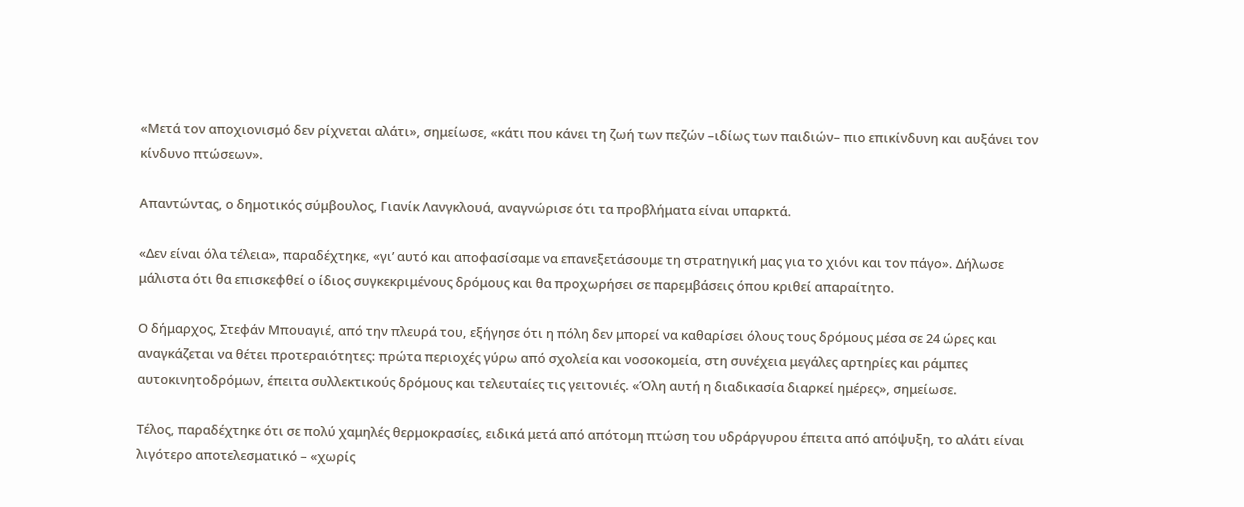«Μετά τον αποχιονισμό δεν ρίχνεται αλάτι», σημείωσε, «κάτι που κάνει τη ζωή των πεζών –ιδίως των παιδιών– πιο επικίνδυνη και αυξάνει τον κίνδυνο πτώσεων».

Απαντώντας, ο δημοτικός σύμβουλος, Γιανίκ Λανγκλουά, αναγνώρισε ότι τα προβλήματα είναι υπαρκτά.

«Δεν είναι όλα τέλεια», παραδέχτηκε, «γι’ αυτό και αποφασίσαμε να επανεξετάσουμε τη στρατηγική μας για το χιόνι και τον πάγο». Δήλωσε μάλιστα ότι θα επισκεφθεί ο ίδιος συγκεκριμένους δρόμους και θα προχωρήσει σε παρεμβάσεις όπου κριθεί απαραίτητο.

Ο δήμαρχος, Στεφάν Μπουαγιέ, από την πλευρά του, εξήγησε ότι η πόλη δεν μπορεί να καθαρίσει όλους τους δρόμους μέσα σε 24 ώρες και αναγκάζεται να θέτει προτεραιότητες: πρώτα περιοχές γύρω από σχολεία και νοσοκομεία, στη συνέχεια μεγάλες αρτηρίες και ράμπες αυτοκινητοδρόμων, έπειτα συλλεκτικούς δρόμους και τελευταίες τις γειτονιές. «Όλη αυτή η διαδικασία διαρκεί ημέρες», σημείωσε.

Τέλος, παραδέχτηκε ότι σε πολύ χαμηλές θερμοκρασίες, ειδικά μετά από απότομη πτώση του υδράργυρου έπειτα από απόψυξη, το αλάτι είναι λιγότερο αποτελεσματικό – «χωρίς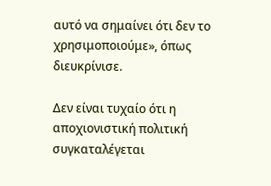αυτό να σημαίνει ότι δεν το χρησιμοποιούμε», όπως διευκρίνισε.

Δεν είναι τυχαίο ότι η αποχιονιστική πολιτική συγκαταλέγεται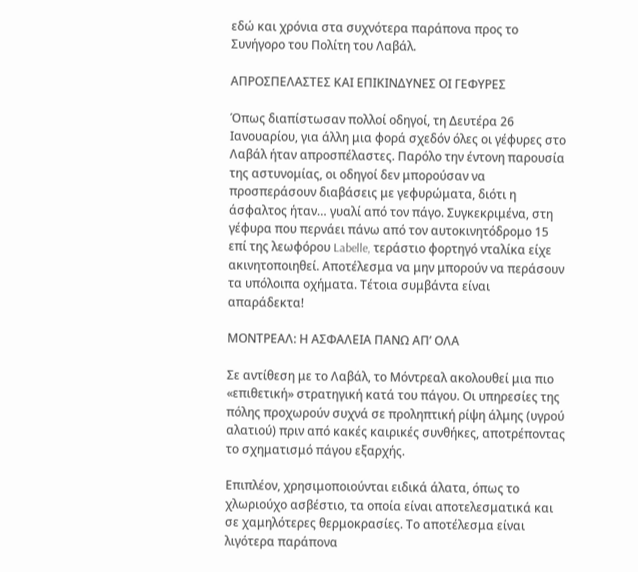εδώ και χρόνια στα συχνότερα παράπονα προς το Συνήγορο του Πολίτη του Λαβάλ.

ΑΠΡΟΣΠΕΛΑΣΤΕΣ ΚΑΙ ΕΠΙΚΙΝΔΥΝΕΣ ΟΙ ΓΕΦΥΡΕΣ

Όπως διαπίστωσαν πολλοί οδηγοί, τη Δευτέρα 26 Ιανουαρίου, για άλλη μια φορά σχεδόν όλες οι γέφυρες στο Λαβάλ ήταν απροσπέλαστες. Παρόλο την έντονη παρουσία της αστυνομίας, οι οδηγοί δεν μπορούσαν να προσπεράσουν διαβάσεις με γεφυρώματα, διότι η άσφαλτος ήταν… γυαλί από τον πάγο. Συγκεκριμένα, στη γέφυρα που περνάει πάνω από τον αυτοκινητόδρομο 15 επί της λεωφόρου Labelle, τεράστιο φορτηγό νταλίκα είχε ακινητοποιηθεί. Αποτέλεσμα να μην μπορούν να περάσουν τα υπόλοιπα οχήματα. Τέτοια συμβάντα είναι απαράδεκτα!

ΜΟΝΤΡΕΑΛ: Η ΑΣΦΑΛΕΙΑ ΠΑΝΩ ΑΠ’ ΟΛΑ

Σε αντίθεση με το Λαβάλ, το Μόντρεαλ ακολουθεί μια πιο «επιθετική» στρατηγική κατά του πάγου. Οι υπηρεσίες της πόλης προχωρούν συχνά σε προληπτική ρίψη άλμης (υγρού αλατιού) πριν από κακές καιρικές συνθήκες, αποτρέποντας το σχηματισμό πάγου εξαρχής.

Επιπλέον, χρησιμοποιούνται ειδικά άλατα, όπως το χλωριούχο ασβέστιο, τα οποία είναι αποτελεσματικά και σε χαμηλότερες θερμοκρασίες. Το αποτέλεσμα είναι λιγότερα παράπονα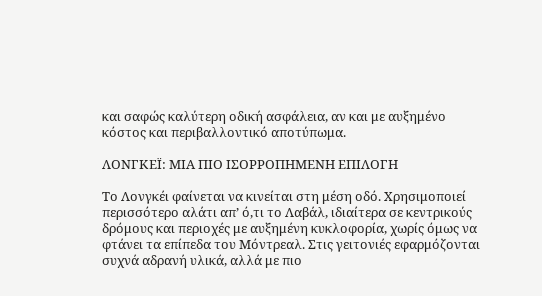και σαφώς καλύτερη οδική ασφάλεια, αν και με αυξημένο κόστος και περιβαλλοντικό αποτύπωμα.

ΛΟΝΓΚΕΪ: ΜΙΑ ΠΙΟ ΙΣΟΡΡΟΠΗΜΕΝΗ ΕΠΙΛΟΓΗ

Το Λονγκέι φαίνεται να κινείται στη μέση οδό. Χρησιμοποιεί περισσότερο αλάτι απ’ ό,τι το Λαβάλ, ιδιαίτερα σε κεντρικούς δρόμους και περιοχές με αυξημένη κυκλοφορία, χωρίς όμως να φτάνει τα επίπεδα του Μόντρεαλ. Στις γειτονιές εφαρμόζονται συχνά αδρανή υλικά, αλλά με πιο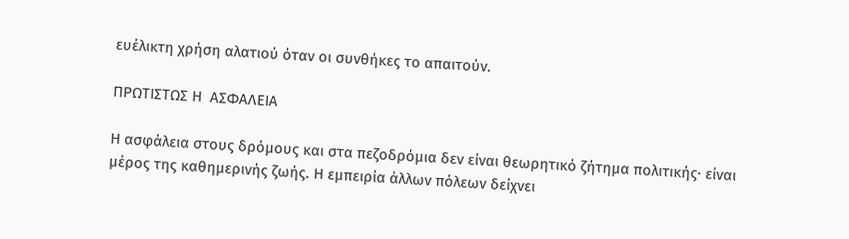ευέλικτη χρήση αλατιού όταν οι συνθήκες το απαιτούν.

ΠΡΩΤΙΣΤΩΣ Η  ΑΣΦΑΛΕΙΑ

Η ασφάλεια στους δρόμους και στα πεζοδρόμια δεν είναι θεωρητικό ζήτημα πολιτικής· είναι μέρος της καθημερινής ζωής. Η εμπειρία άλλων πόλεων δείχνει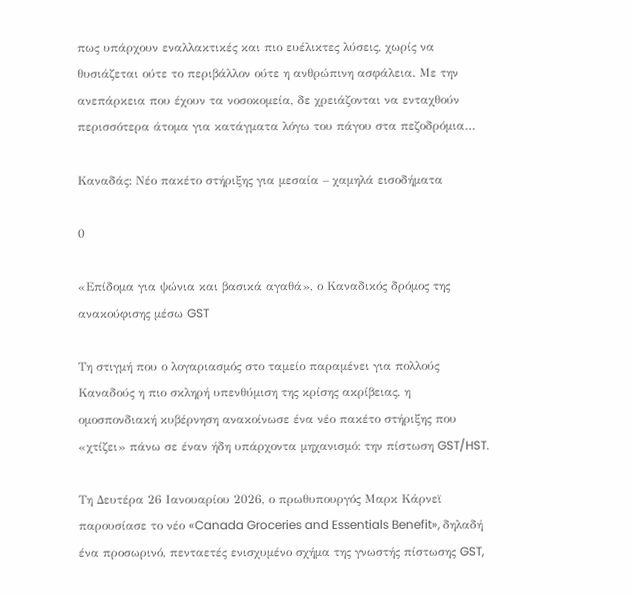πως υπάρχουν εναλλακτικές και πιο ευέλικτες λύσεις, χωρίς να θυσιάζεται ούτε το περιβάλλον ούτε η ανθρώπινη ασφάλεια. Με την ανεπάρκεια που έχουν τα νοσοκομεία, δε χρειάζονται να ενταχθούν περισσότερα άτομα για κατάγματα λόγω του πάγου στα πεζοδρόμια…

Καναδάς: Νέο πακέτο στήριξης για μεσαία – χαμηλά εισοδήματα

0

«Επίδομα για ψώνια και βασικά αγαθά», ο Καναδικός δρόμος της ανακούφισης μέσω GST

Τη στιγμή που ο λογαριασμός στο ταμείο παραμένει για πολλούς Καναδούς η πιο σκληρή υπενθύμιση της κρίσης ακρίβειας, η ομοσπονδιακή κυβέρνηση ανακοίνωσε ένα νέο πακέτο στήριξης που «χτίζει» πάνω σε έναν ήδη υπάρχοντα μηχανισμό: την πίστωση GST/HST.

Τη Δευτέρα 26 Ιανουαρίου 2026, ο πρωθυπουργός Μαρκ Κάρνεϊ παρουσίασε το νέο «Canada Groceries and Essentials Benefit», δηλαδή ένα προσωρινό, πενταετές ενισχυμένο σχήμα της γνωστής πίστωσης GST,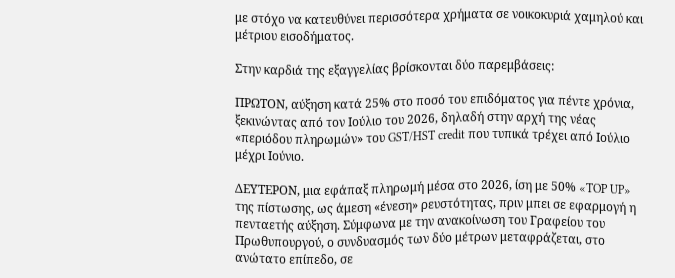με στόχο να κατευθύνει περισσότερα χρήματα σε νοικοκυριά χαμηλού και μέτριου εισοδήματος.

Στην καρδιά της εξαγγελίας βρίσκονται δύο παρεμβάσεις:

ΠΡΩΤΟΝ, αύξηση κατά 25% στο ποσό του επιδόματος για πέντε χρόνια, ξεκινώντας από τον Ιούλιο του 2026, δηλαδή στην αρχή της νέας «περιόδου πληρωμών» του GST/HST credit που τυπικά τρέχει από Ιούλιο μέχρι Ιούνιο.

ΔΕΥΤΕΡΟΝ, μια εφάπαξ πληρωμή μέσα στο 2026, ίση με 50% «TOP UP» της πίστωσης, ως άμεση «ένεση» ρευστότητας, πριν μπει σε εφαρμογή η πενταετής αύξηση. Σύμφωνα με την ανακοίνωση του Γραφείου του Πρωθυπουργού, ο συνδυασμός των δύο μέτρων μεταφράζεται, στο ανώτατο επίπεδο, σε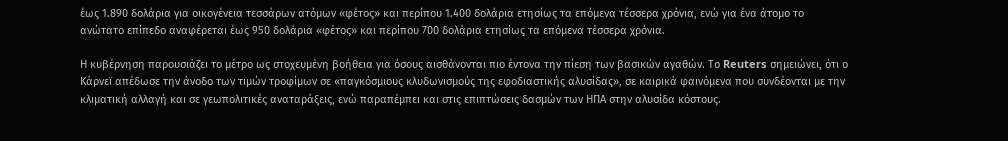έως 1.890 δολάρια για οικογένεια τεσσάρων ατόμων «φέτος» και περίπου 1.400 δολάρια ετησίως τα επόμενα τέσσερα χρόνια, ενώ για ένα άτομο το ανώτατο επίπεδο αναφέρεται έως 950 δολάρια «φέτος» και περίπου 700 δολάρια ετησίως τα επόμενα τέσσερα χρόνια.

Η κυβέρνηση παρουσιάζει το μέτρο ως στοχευμένη βοήθεια για όσους αισθάνονται πιο έντονα την πίεση των βασικών αγαθών. Το Reuters σημειώνει, ότι ο Κάρνεϊ απέδωσε την άνοδο των τιμών τροφίμων σε «παγκόσμιους κλυδωνισμούς της εφοδιαστικής αλυσίδας», σε καιρικά φαινόμενα που συνδέονται με την κλιματική αλλαγή και σε γεωπολιτικές αναταράξεις, ενώ παραπέμπει και στις επιπτώσεις δασμών των ΗΠΑ στην αλυσίδα κόστους.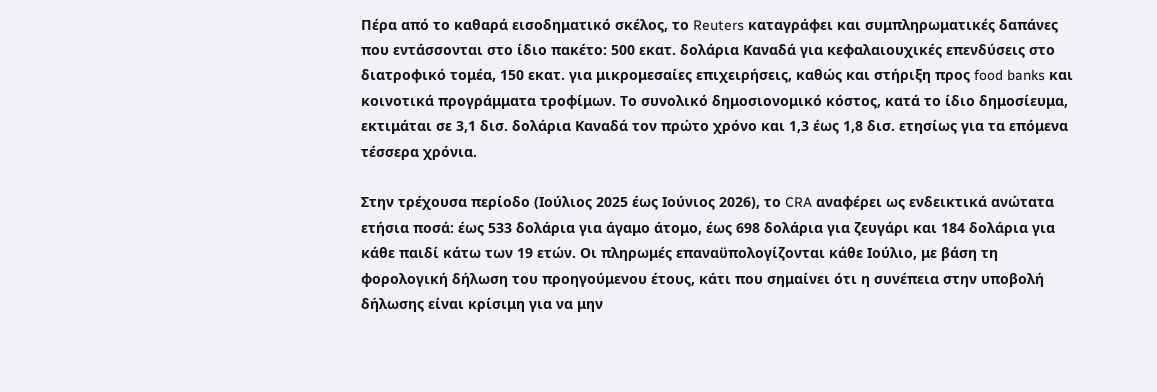Πέρα από το καθαρά εισοδηματικό σκέλος, το Reuters καταγράφει και συμπληρωματικές δαπάνες που εντάσσονται στο ίδιο πακέτο: 500 εκατ. δολάρια Καναδά για κεφαλαιουχικές επενδύσεις στο διατροφικό τομέα, 150 εκατ. για μικρομεσαίες επιχειρήσεις, καθώς και στήριξη προς food banks και κοινοτικά προγράμματα τροφίμων. Το συνολικό δημοσιονομικό κόστος, κατά το ίδιο δημοσίευμα, εκτιμάται σε 3,1 δισ. δολάρια Καναδά τον πρώτο χρόνο και 1,3 έως 1,8 δισ. ετησίως για τα επόμενα τέσσερα χρόνια.

Στην τρέχουσα περίοδο (Ιούλιος 2025 έως Ιούνιος 2026), το CRA αναφέρει ως ενδεικτικά ανώτατα ετήσια ποσά: έως 533 δολάρια για άγαμο άτομο, έως 698 δολάρια για ζευγάρι και 184 δολάρια για κάθε παιδί κάτω των 19 ετών. Οι πληρωμές επαναϋπολογίζονται κάθε Ιούλιο, με βάση τη φορολογική δήλωση του προηγούμενου έτους, κάτι που σημαίνει ότι η συνέπεια στην υποβολή δήλωσης είναι κρίσιμη για να μην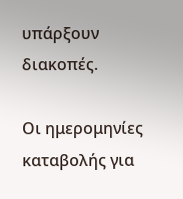υπάρξουν διακοπές.

Οι ημερομηνίες καταβολής για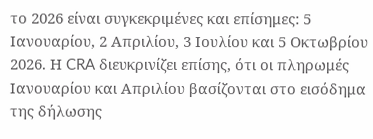το 2026 είναι συγκεκριμένες και επίσημες: 5 Ιανουαρίου, 2 Απριλίου, 3 Ιουλίου και 5 Οκτωβρίου 2026. Η CRA διευκρινίζει επίσης, ότι οι πληρωμές Ιανουαρίου και Απριλίου βασίζονται στο εισόδημα της δήλωσης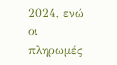2024, ενώ οι πληρωμές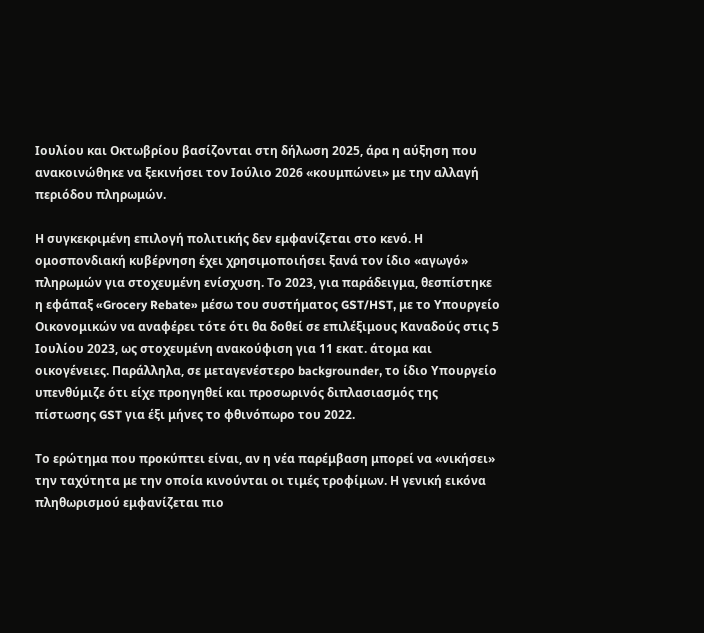Ιουλίου και Οκτωβρίου βασίζονται στη δήλωση 2025, άρα η αύξηση που ανακοινώθηκε να ξεκινήσει τον Ιούλιο 2026 «κουμπώνει» με την αλλαγή περιόδου πληρωμών.

Η συγκεκριμένη επιλογή πολιτικής δεν εμφανίζεται στο κενό. Η ομοσπονδιακή κυβέρνηση έχει χρησιμοποιήσει ξανά τον ίδιο «αγωγό» πληρωμών για στοχευμένη ενίσχυση. Το 2023, για παράδειγμα, θεσπίστηκε η εφάπαξ «Grocery Rebate» μέσω του συστήματος GST/HST, με το Υπουργείο Οικονομικών να αναφέρει τότε ότι θα δοθεί σε επιλέξιμους Καναδούς στις 5 Ιουλίου 2023, ως στοχευμένη ανακούφιση για 11 εκατ. άτομα και οικογένειες. Παράλληλα, σε μεταγενέστερο backgrounder, το ίδιο Υπουργείο υπενθύμιζε ότι είχε προηγηθεί και προσωρινός διπλασιασμός της πίστωσης GST για έξι μήνες το φθινόπωρο του 2022.

Το ερώτημα που προκύπτει είναι, αν η νέα παρέμβαση μπορεί να «νικήσει» την ταχύτητα με την οποία κινούνται οι τιμές τροφίμων. Η γενική εικόνα πληθωρισμού εμφανίζεται πιο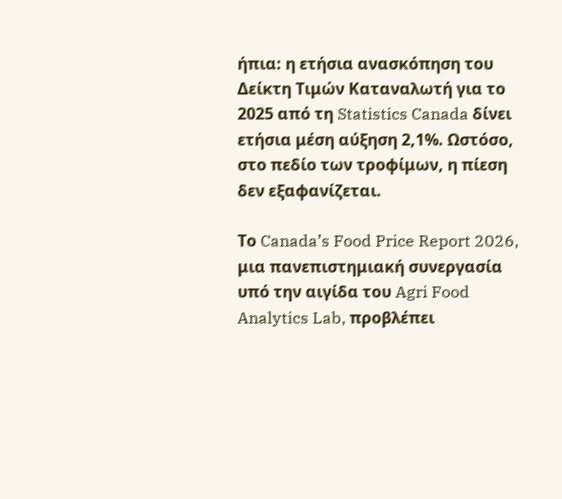ήπια: η ετήσια ανασκόπηση του Δείκτη Τιμών Καταναλωτή για το 2025 από τη Statistics Canada δίνει ετήσια μέση αύξηση 2,1%. Ωστόσο, στο πεδίο των τροφίμων, η πίεση δεν εξαφανίζεται.

Το Canada’s Food Price Report 2026, μια πανεπιστημιακή συνεργασία υπό την αιγίδα του Agri Food Analytics Lab, προβλέπει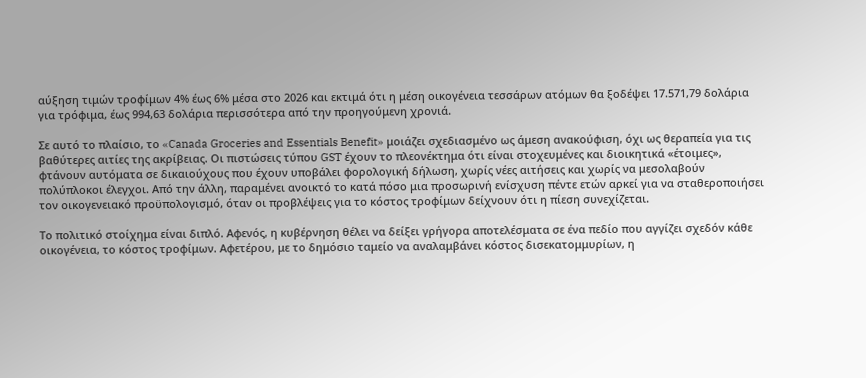αύξηση τιμών τροφίμων 4% έως 6% μέσα στο 2026 και εκτιμά ότι η μέση οικογένεια τεσσάρων ατόμων θα ξοδέψει 17.571,79 δολάρια για τρόφιμα, έως 994,63 δολάρια περισσότερα από την προηγούμενη χρονιά.

Σε αυτό το πλαίσιο, το «Canada Groceries and Essentials Benefit» μοιάζει σχεδιασμένο ως άμεση ανακούφιση, όχι ως θεραπεία για τις βαθύτερες αιτίες της ακρίβειας. Οι πιστώσεις τύπου GST έχουν το πλεονέκτημα ότι είναι στοχευμένες και διοικητικά «έτοιμες», φτάνουν αυτόματα σε δικαιούχους που έχουν υποβάλει φορολογική δήλωση, χωρίς νέες αιτήσεις και χωρίς να μεσολαβούν πολύπλοκοι έλεγχοι. Από την άλλη, παραμένει ανοικτό το κατά πόσο μια προσωρινή ενίσχυση πέντε ετών αρκεί για να σταθεροποιήσει τον οικογενειακό προϋπολογισμό, όταν οι προβλέψεις για το κόστος τροφίμων δείχνουν ότι η πίεση συνεχίζεται.

Το πολιτικό στοίχημα είναι διπλό. Αφενός, η κυβέρνηση θέλει να δείξει γρήγορα αποτελέσματα σε ένα πεδίο που αγγίζει σχεδόν κάθε οικογένεια, το κόστος τροφίμων. Αφετέρου, με το δημόσιο ταμείο να αναλαμβάνει κόστος δισεκατομμυρίων, η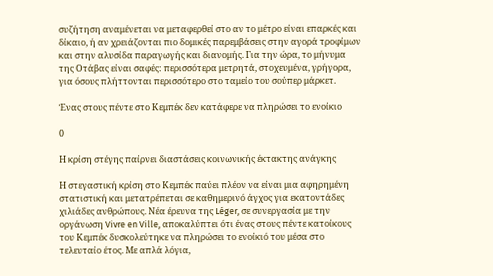συζήτηση αναμένεται να μεταφερθεί στο αν το μέτρο είναι επαρκές και δίκαιο, ή αν χρειάζονται πιο δομικές παρεμβάσεις στην αγορά τροφίμων και στην αλυσίδα παραγωγής και διανομής. Για την ώρα, το μήνυμα της Οτάβας είναι σαφές: περισσότερα μετρητά, στοχευμένα, γρήγορα, για όσους πλήττονται περισσότερο στο ταμείο του σούπερ μάρκετ.

Ένας στους πέντε στο Κεμπέκ δεν κατάφερε να πληρώσει το ενοίκιο

0

Η κρίση στέγης παίρνει διαστάσεις κοινωνικής έκτακτης ανάγκης

Η στεγαστική κρίση στο Κεμπέκ παύει πλέον να είναι μια αφηρημένη στατιστική και μετατρέπεται σε καθημερινό άγχος για εκατοντάδες χιλιάδες ανθρώπους. Νέα έρευνα της Léger, σε συνεργασία με την οργάνωση Vivre en Ville, αποκαλύπτει ότι ένας στους πέντε κατοίκους του Κεμπέκ δυσκολεύτηκε να πληρώσει το ενοίκιό του μέσα στο τελευταίο έτος. Με απλά λόγια,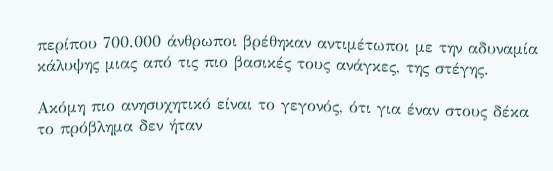περίπου 700.000 άνθρωποι βρέθηκαν αντιμέτωποι με την αδυναμία κάλυψης μιας από τις πιο βασικές τους ανάγκες, της στέγης.

Ακόμη πιο ανησυχητικό είναι το γεγονός, ότι για έναν στους δέκα το πρόβλημα δεν ήταν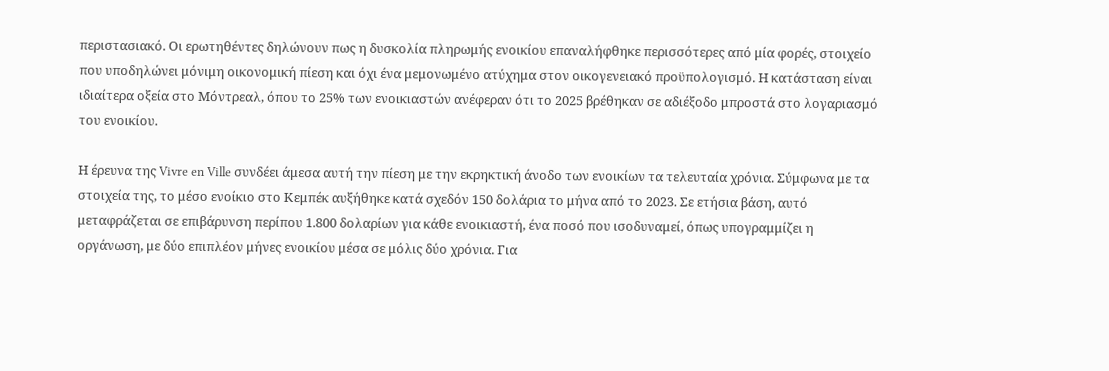περιστασιακό. Οι ερωτηθέντες δηλώνουν πως η δυσκολία πληρωμής ενοικίου επαναλήφθηκε περισσότερες από μία φορές, στοιχείο που υποδηλώνει μόνιμη οικονομική πίεση και όχι ένα μεμονωμένο ατύχημα στον οικογενειακό προϋπολογισμό. Η κατάσταση είναι ιδιαίτερα οξεία στο Μόντρεαλ, όπου το 25% των ενοικιαστών ανέφεραν ότι το 2025 βρέθηκαν σε αδιέξοδο μπροστά στο λογαριασμό του ενοικίου.

Η έρευνα της Vivre en Ville συνδέει άμεσα αυτή την πίεση με την εκρηκτική άνοδο των ενοικίων τα τελευταία χρόνια. Σύμφωνα με τα στοιχεία της, το μέσο ενοίκιο στο Κεμπέκ αυξήθηκε κατά σχεδόν 150 δολάρια το μήνα από το 2023. Σε ετήσια βάση, αυτό μεταφράζεται σε επιβάρυνση περίπου 1.800 δολαρίων για κάθε ενοικιαστή, ένα ποσό που ισοδυναμεί, όπως υπογραμμίζει η οργάνωση, με δύο επιπλέον μήνες ενοικίου μέσα σε μόλις δύο χρόνια. Για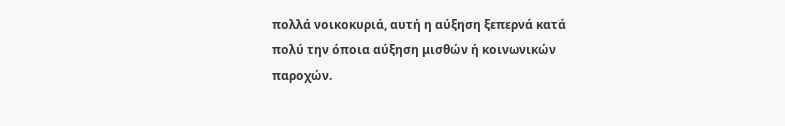πολλά νοικοκυριά, αυτή η αύξηση ξεπερνά κατά πολύ την όποια αύξηση μισθών ή κοινωνικών παροχών.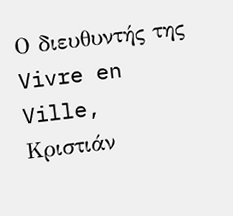Ο διευθυντής της Vivre en Ville, Κριστιάν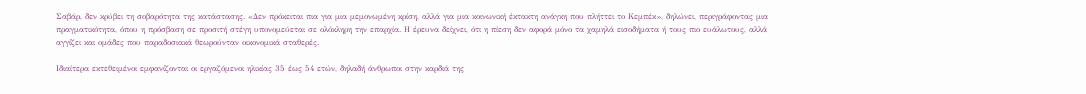Σαβάρ, δεν κρύβει τη σοβαρότητα της κατάστασης. «Δεν πρόκειται πια για μια μεμονωμένη κρίση, αλλά για μια κοινωνική έκτακτη ανάγκη που πλήττει το Κεμπέκ», δηλώνει, περιγράφοντας μια πραγματικότητα, όπου η πρόσβαση σε προσιτή στέγη υπονομεύεται σε ολόκληρη την επαρχία. Η έρευνα δείχνει, ότι η πίεση δεν αφορά μόνο τα χαμηλά εισοδήματα ή τους πιο ευάλωτους, αλλά αγγίζει και ομάδες που παραδοσιακά θεωρούνταν οικονομικά σταθερές.

Ιδιαίτερα εκτεθειμένοι εμφανίζονται οι εργαζόμενοι ηλικίας 35 έως 54 ετών, δηλαδή άνθρωποι στην καρδιά της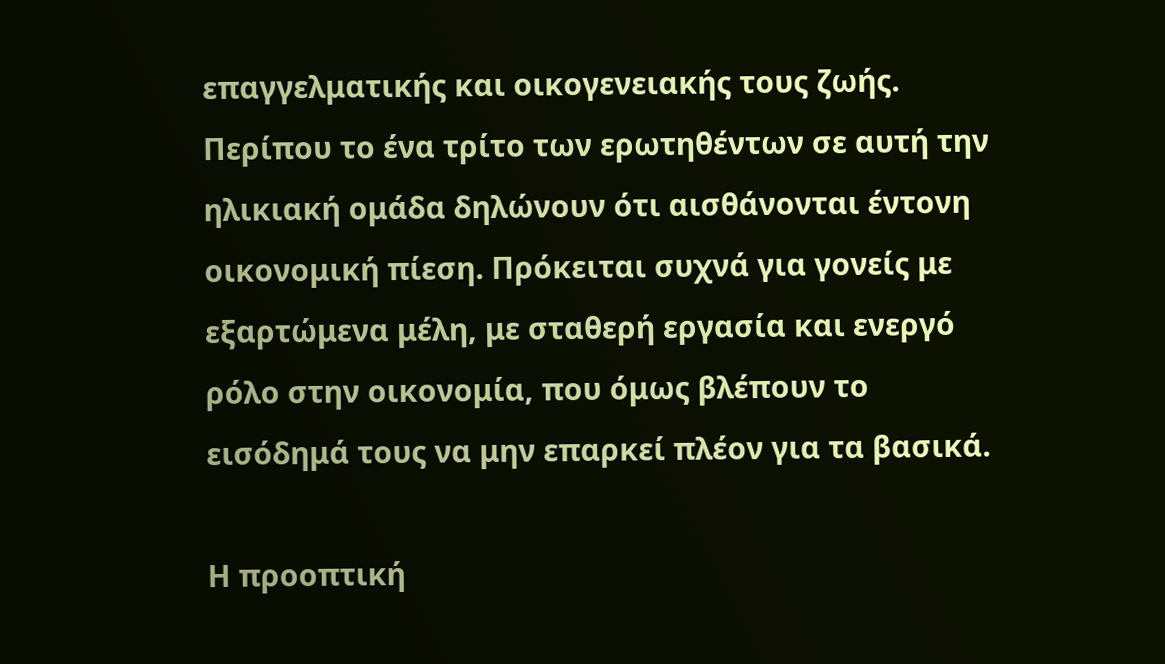επαγγελματικής και οικογενειακής τους ζωής. Περίπου το ένα τρίτο των ερωτηθέντων σε αυτή την ηλικιακή ομάδα δηλώνουν ότι αισθάνονται έντονη οικονομική πίεση. Πρόκειται συχνά για γονείς με εξαρτώμενα μέλη, με σταθερή εργασία και ενεργό ρόλο στην οικονομία, που όμως βλέπουν το εισόδημά τους να μην επαρκεί πλέον για τα βασικά.

Η προοπτική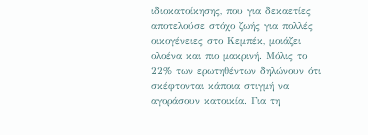ιδιοκατοίκησης, που για δεκαετίες αποτελούσε στόχο ζωής για πολλές οικογένειες στο Κεμπέκ, μοιάζει ολοένα και πιο μακρινή. Μόλις το 22% των ερωτηθέντων δηλώνουν ότι σκέφτονται κάποια στιγμή να αγοράσουν κατοικία. Για τη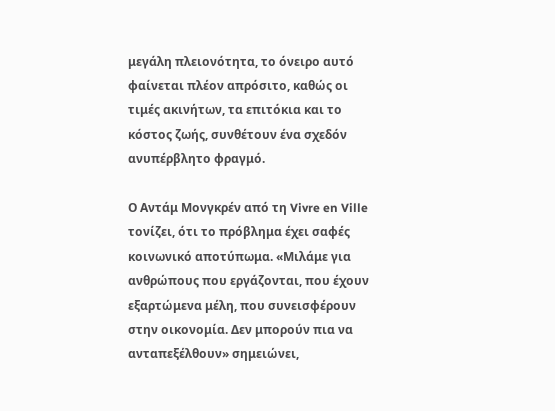μεγάλη πλειονότητα, το όνειρο αυτό φαίνεται πλέον απρόσιτο, καθώς οι τιμές ακινήτων, τα επιτόκια και το κόστος ζωής, συνθέτουν ένα σχεδόν ανυπέρβλητο φραγμό.

Ο Αντάμ Μονγκρέν από τη Vivre en Ville τονίζει, ότι το πρόβλημα έχει σαφές κοινωνικό αποτύπωμα. «Μιλάμε για ανθρώπους που εργάζονται, που έχουν εξαρτώμενα μέλη, που συνεισφέρουν στην οικονομία. Δεν μπορούν πια να ανταπεξέλθουν» σημειώνει,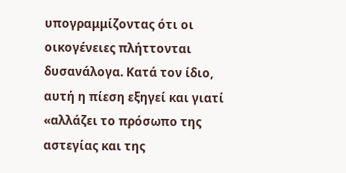υπογραμμίζοντας ότι οι οικογένειες πλήττονται δυσανάλογα. Κατά τον ίδιο, αυτή η πίεση εξηγεί και γιατί «αλλάζει το πρόσωπο της αστεγίας και της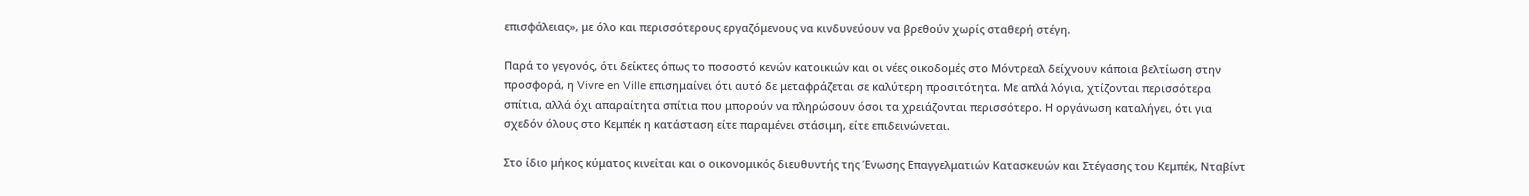επισφάλειας», με όλο και περισσότερους εργαζόμενους να κινδυνεύουν να βρεθούν χωρίς σταθερή στέγη.

Παρά το γεγονός, ότι δείκτες όπως το ποσοστό κενών κατοικιών και οι νέες οικοδομές στο Μόντρεαλ δείχνουν κάποια βελτίωση στην προσφορά, η Vivre en Ville επισημαίνει ότι αυτό δε μεταφράζεται σε καλύτερη προσιτότητα. Με απλά λόγια, χτίζονται περισσότερα σπίτια, αλλά όχι απαραίτητα σπίτια που μπορούν να πληρώσουν όσοι τα χρειάζονται περισσότερο. Η οργάνωση καταλήγει, ότι για σχεδόν όλους στο Κεμπέκ η κατάσταση είτε παραμένει στάσιμη, είτε επιδεινώνεται.

Στο ίδιο μήκος κύματος κινείται και ο οικονομικός διευθυντής της Ένωσης Επαγγελματιών Κατασκευών και Στέγασης του Κεμπέκ, Νταβίντ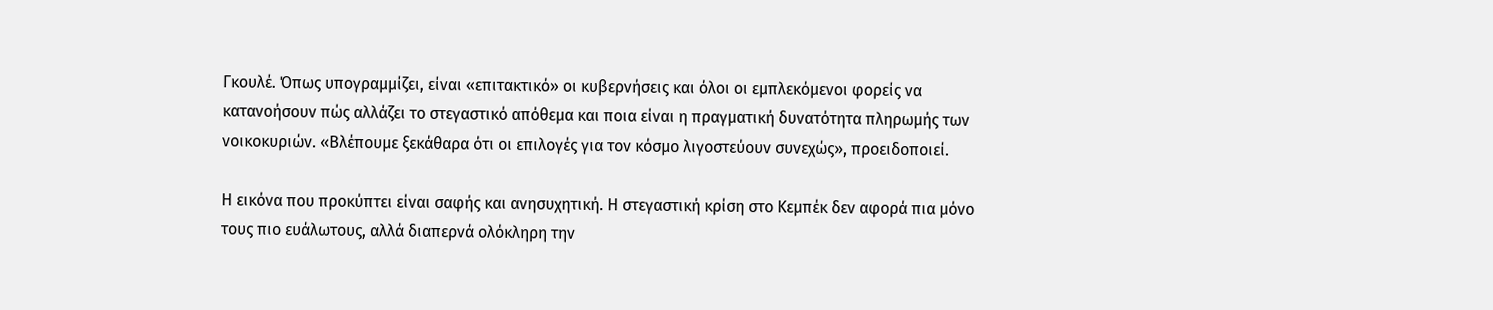Γκουλέ. Όπως υπογραμμίζει, είναι «επιτακτικό» οι κυβερνήσεις και όλοι οι εμπλεκόμενοι φορείς να κατανοήσουν πώς αλλάζει το στεγαστικό απόθεμα και ποια είναι η πραγματική δυνατότητα πληρωμής των νοικοκυριών. «Βλέπουμε ξεκάθαρα ότι οι επιλογές για τον κόσμο λιγοστεύουν συνεχώς», προειδοποιεί.

Η εικόνα που προκύπτει είναι σαφής και ανησυχητική. Η στεγαστική κρίση στο Κεμπέκ δεν αφορά πια μόνο τους πιο ευάλωτους, αλλά διαπερνά ολόκληρη την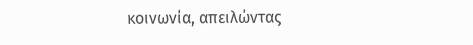κοινωνία, απειλώντας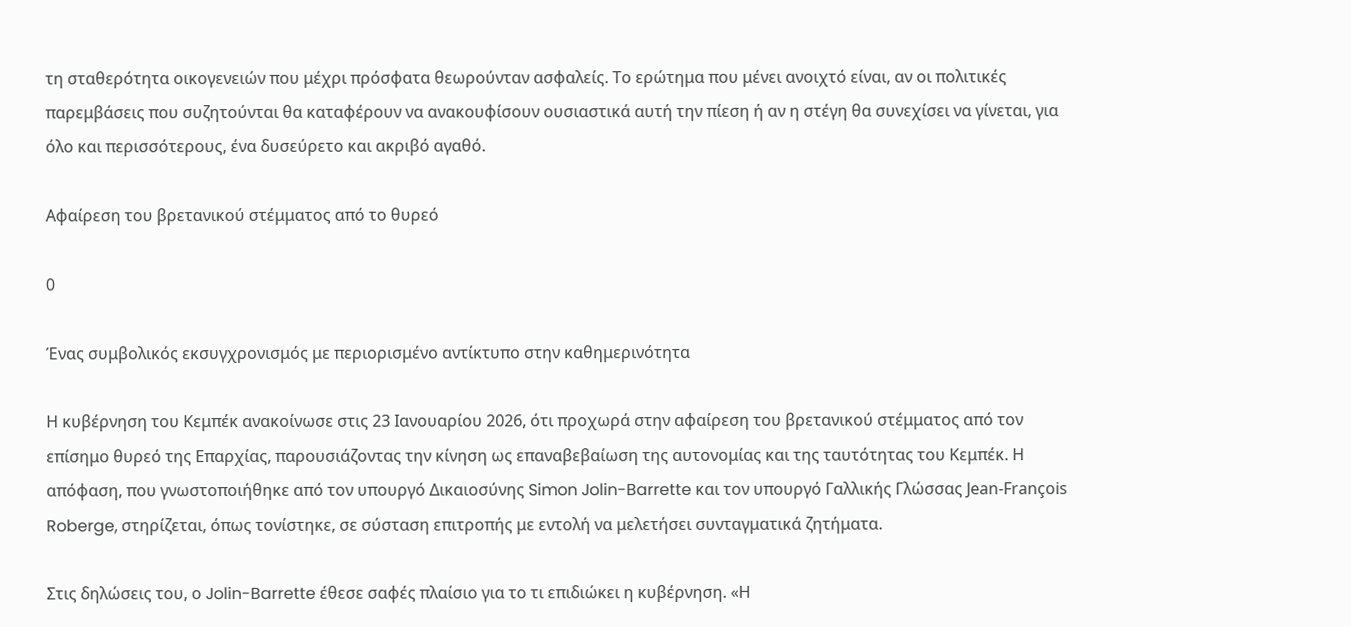τη σταθερότητα οικογενειών που μέχρι πρόσφατα θεωρούνταν ασφαλείς. Το ερώτημα που μένει ανοιχτό είναι, αν οι πολιτικές παρεμβάσεις που συζητούνται θα καταφέρουν να ανακουφίσουν ουσιαστικά αυτή την πίεση ή αν η στέγη θα συνεχίσει να γίνεται, για όλο και περισσότερους, ένα δυσεύρετο και ακριβό αγαθό.

Αφαίρεση του βρετανικού στέμματος από το θυρεό

0

Ένας συμβολικός εκσυγχρονισμός με περιορισμένο αντίκτυπο στην καθημερινότητα

Η κυβέρνηση του Κεμπέκ ανακοίνωσε στις 23 Ιανουαρίου 2026, ότι προχωρά στην αφαίρεση του βρετανικού στέμματος από τον επίσημο θυρεό της Επαρχίας, παρουσιάζοντας την κίνηση ως επαναβεβαίωση της αυτονομίας και της ταυτότητας του Κεμπέκ. Η απόφαση, που γνωστοποιήθηκε από τον υπουργό Δικαιοσύνης Simon Jolin-Barrette και τον υπουργό Γαλλικής Γλώσσας Jean-François Roberge, στηρίζεται, όπως τονίστηκε, σε σύσταση επιτροπής με εντολή να μελετήσει συνταγματικά ζητήματα.

Στις δηλώσεις του, ο Jolin-Barrette έθεσε σαφές πλαίσιο για το τι επιδιώκει η κυβέρνηση. «Η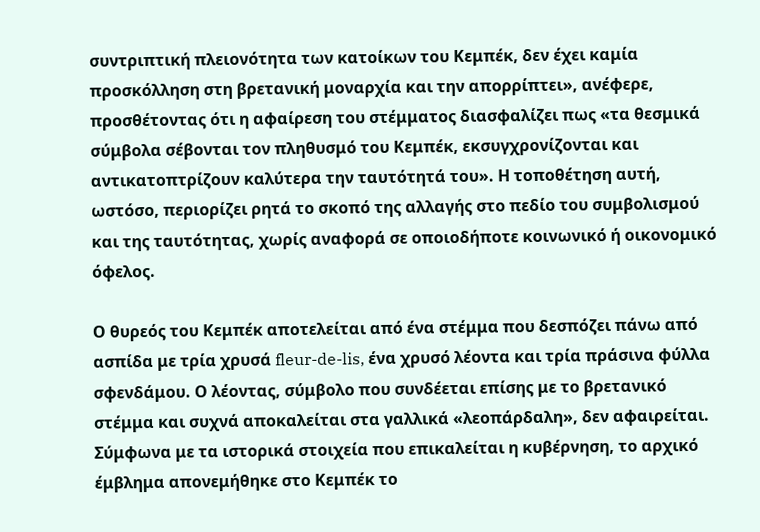συντριπτική πλειονότητα των κατοίκων του Κεμπέκ, δεν έχει καμία προσκόλληση στη βρετανική μοναρχία και την απορρίπτει», ανέφερε, προσθέτοντας ότι η αφαίρεση του στέμματος διασφαλίζει πως «τα θεσμικά σύμβολα σέβονται τον πληθυσμό του Κεμπέκ, εκσυγχρονίζονται και αντικατοπτρίζουν καλύτερα την ταυτότητά του». Η τοποθέτηση αυτή, ωστόσο, περιορίζει ρητά το σκοπό της αλλαγής στο πεδίο του συμβολισμού και της ταυτότητας, χωρίς αναφορά σε οποιοδήποτε κοινωνικό ή οικονομικό όφελος.

Ο θυρεός του Κεμπέκ αποτελείται από ένα στέμμα που δεσπόζει πάνω από ασπίδα με τρία χρυσά fleur-de-lis, ένα χρυσό λέοντα και τρία πράσινα φύλλα σφενδάμου. Ο λέοντας, σύμβολο που συνδέεται επίσης με το βρετανικό στέμμα και συχνά αποκαλείται στα γαλλικά «λεοπάρδαλη», δεν αφαιρείται. Σύμφωνα με τα ιστορικά στοιχεία που επικαλείται η κυβέρνηση, το αρχικό έμβλημα απονεμήθηκε στο Κεμπέκ το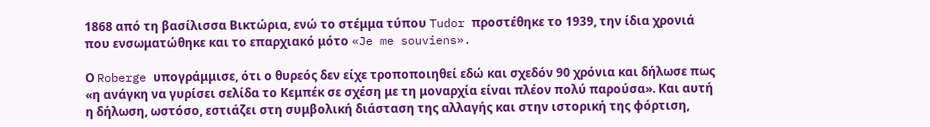1868 από τη βασίλισσα Βικτώρια, ενώ το στέμμα τύπου Tudor προστέθηκε το 1939, την ίδια χρονιά που ενσωματώθηκε και το επαρχιακό μότο «Je me souviens».

Ο Roberge υπογράμμισε, ότι ο θυρεός δεν είχε τροποποιηθεί εδώ και σχεδόν 90 χρόνια και δήλωσε πως «η ανάγκη να γυρίσει σελίδα το Κεμπέκ σε σχέση με τη μοναρχία είναι πλέον πολύ παρούσα». Και αυτή η δήλωση, ωστόσο, εστιάζει στη συμβολική διάσταση της αλλαγής και στην ιστορική της φόρτιση,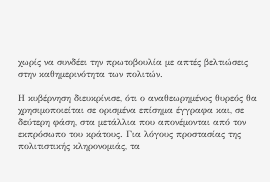χωρίς να συνδέει την πρωτοβουλία με απτές βελτιώσεις στην καθημερινότητα των πολιτών.

Η κυβέρνηση διευκρίνισε, ότι ο αναθεωρημένος θυρεός θα χρησιμοποιείται σε ορισμένα επίσημα έγγραφα και, σε δεύτερη φάση, στα μετάλλια που απονέμονται από τον εκπρόσωπο του κράτους. Για λόγους προστασίας της πολιτιστικής κληρονομιάς, τα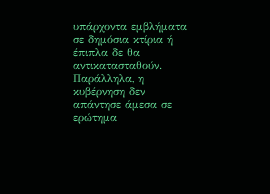υπάρχοντα εμβλήματα σε δημόσια κτίρια ή έπιπλα δε θα αντικατασταθούν. Παράλληλα, η κυβέρνηση δεν απάντησε άμεσα σε ερώτημα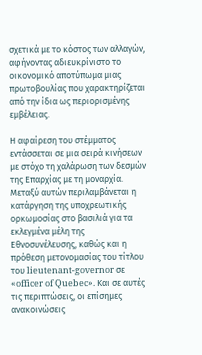σχετικά με το κόστος των αλλαγών, αφήνοντας αδιευκρίνιστο το οικονομικό αποτύπωμα μιας πρωτοβουλίας που χαρακτηρίζεται από την ίδια ως περιορισμένης εμβέλειας.

Η αφαίρεση του στέμματος εντάσσεται σε μια σειρά κινήσεων με στόχο τη χαλάρωση των δεσμών της Επαρχίας με τη μοναρχία. Μεταξύ αυτών περιλαμβάνεται η κατάργηση της υποχρεωτικής ορκωμοσίας στο βασιλιά για τα εκλεγμένα μέλη της Εθνοσυνέλευσης, καθώς και η πρόθεση μετονομασίας του τίτλου του lieutenant-governor σε «officer of Quebec». Και σε αυτές τις περιπτώσεις, οι επίσημες ανακοινώσεις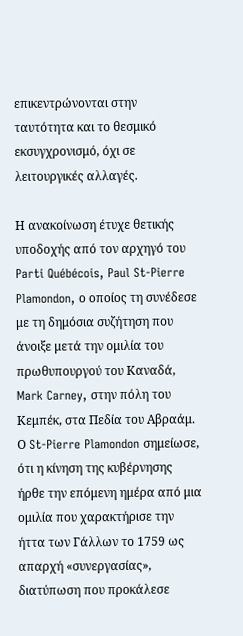επικεντρώνονται στην ταυτότητα και το θεσμικό εκσυγχρονισμό, όχι σε λειτουργικές αλλαγές.

Η ανακοίνωση έτυχε θετικής υποδοχής από τον αρχηγό του Parti Québécois, Paul St-Pierre Plamondon, ο οποίος τη συνέδεσε με τη δημόσια συζήτηση που άνοιξε μετά την ομιλία του πρωθυπουργού του Καναδά, Mark Carney, στην πόλη του Κεμπέκ, στα Πεδία του Αβραάμ. Ο St-Pierre Plamondon σημείωσε, ότι η κίνηση της κυβέρνησης ήρθε την επόμενη ημέρα από μια ομιλία που χαρακτήρισε την ήττα των Γάλλων το 1759 ως απαρχή «συνεργασίας», διατύπωση που προκάλεσε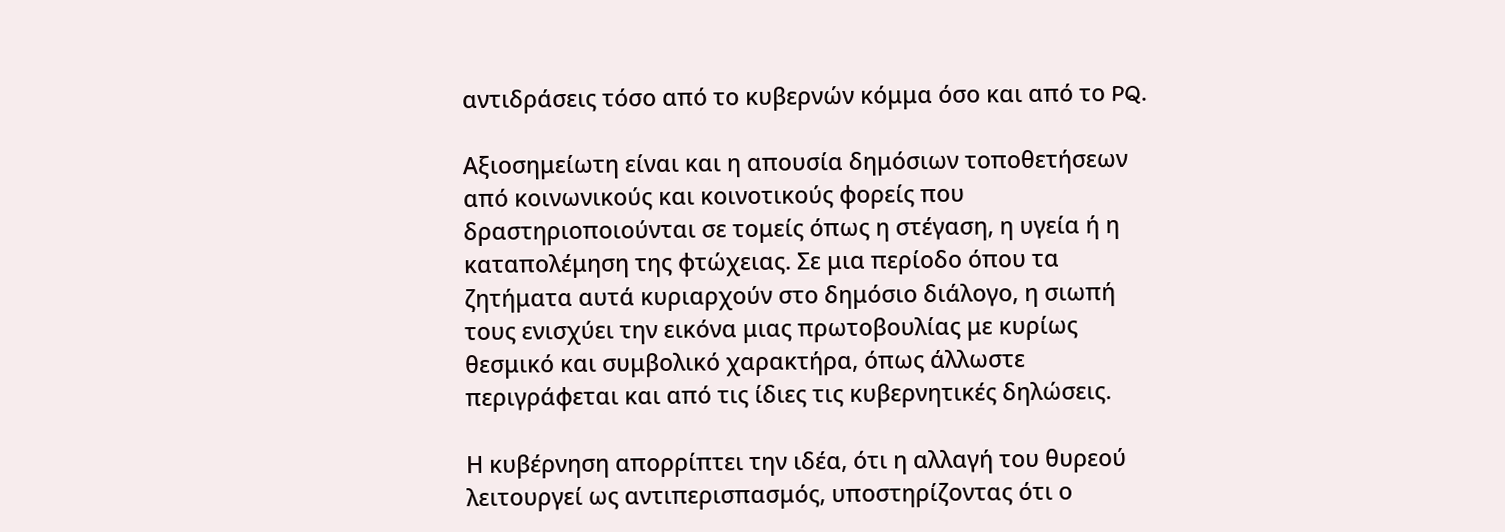αντιδράσεις τόσο από το κυβερνών κόμμα όσο και από το PQ.

Αξιοσημείωτη είναι και η απουσία δημόσιων τοποθετήσεων από κοινωνικούς και κοινοτικούς φορείς που δραστηριοποιούνται σε τομείς όπως η στέγαση, η υγεία ή η καταπολέμηση της φτώχειας. Σε μια περίοδο όπου τα ζητήματα αυτά κυριαρχούν στο δημόσιο διάλογο, η σιωπή τους ενισχύει την εικόνα μιας πρωτοβουλίας με κυρίως θεσμικό και συμβολικό χαρακτήρα, όπως άλλωστε περιγράφεται και από τις ίδιες τις κυβερνητικές δηλώσεις.

Η κυβέρνηση απορρίπτει την ιδέα, ότι η αλλαγή του θυρεού λειτουργεί ως αντιπερισπασμός, υποστηρίζοντας ότι ο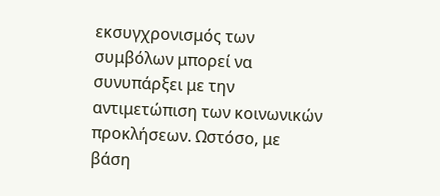εκσυγχρονισμός των συμβόλων μπορεί να συνυπάρξει με την αντιμετώπιση των κοινωνικών προκλήσεων. Ωστόσο, με βάση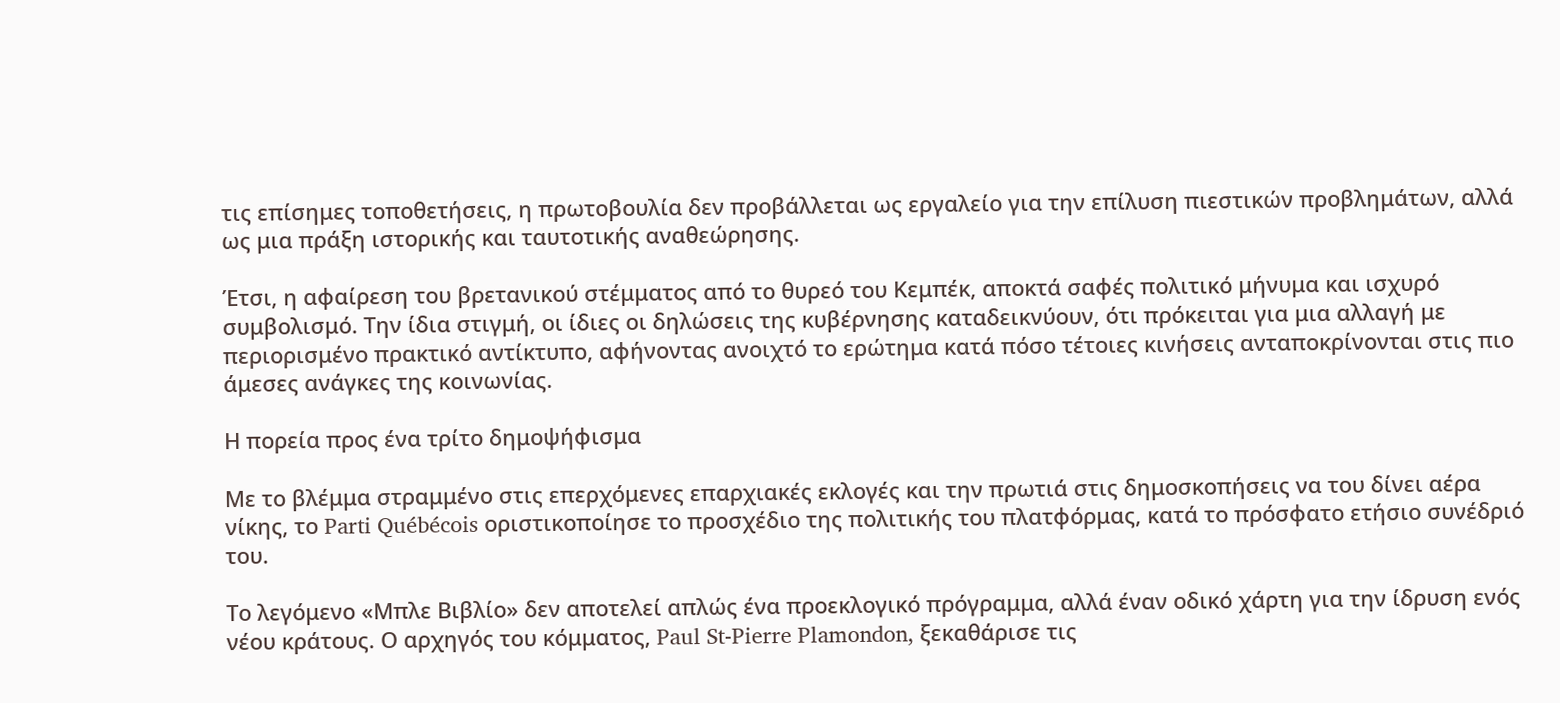τις επίσημες τοποθετήσεις, η πρωτοβουλία δεν προβάλλεται ως εργαλείο για την επίλυση πιεστικών προβλημάτων, αλλά ως μια πράξη ιστορικής και ταυτοτικής αναθεώρησης.

Έτσι, η αφαίρεση του βρετανικού στέμματος από το θυρεό του Κεμπέκ, αποκτά σαφές πολιτικό μήνυμα και ισχυρό συμβολισμό. Την ίδια στιγμή, οι ίδιες οι δηλώσεις της κυβέρνησης καταδεικνύουν, ότι πρόκειται για μια αλλαγή με περιορισμένο πρακτικό αντίκτυπο, αφήνοντας ανοιχτό το ερώτημα κατά πόσο τέτοιες κινήσεις ανταποκρίνονται στις πιο άμεσες ανάγκες της κοινωνίας.

Η πορεία προς ένα τρίτο δημοψήφισμα

Με το βλέμμα στραμμένο στις επερχόμενες επαρχιακές εκλογές και την πρωτιά στις δημοσκοπήσεις να του δίνει αέρα νίκης, το Parti Québécois οριστικοποίησε το προσχέδιο της πολιτικής του πλατφόρμας, κατά το πρόσφατο ετήσιο συνέδριό του.

Το λεγόμενο «Μπλε Βιβλίο» δεν αποτελεί απλώς ένα προεκλογικό πρόγραμμα, αλλά έναν οδικό χάρτη για την ίδρυση ενός νέου κράτους. Ο αρχηγός του κόμματος, Paul St-Pierre Plamondon, ξεκαθάρισε τις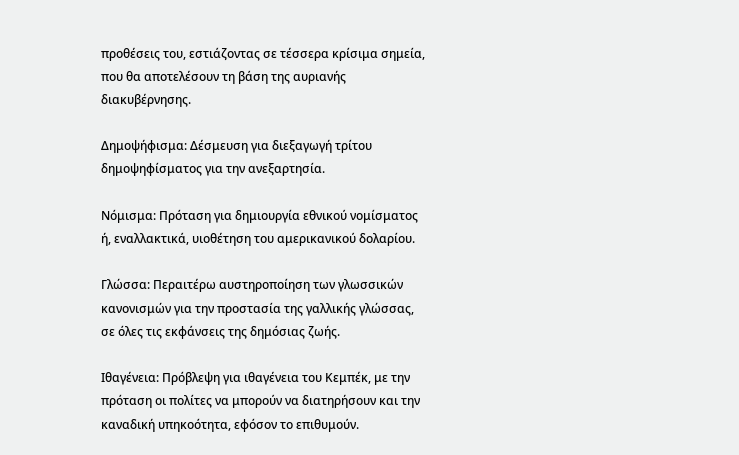προθέσεις του, εστιάζοντας σε τέσσερα κρίσιμα σημεία, που θα αποτελέσουν τη βάση της αυριανής διακυβέρνησης.

Δημοψήφισμα: Δέσμευση για διεξαγωγή τρίτου δημοψηφίσματος για την ανεξαρτησία.

Νόμισμα: Πρόταση για δημιουργία εθνικού νομίσματος ή, εναλλακτικά, υιοθέτηση του αμερικανικού δολαρίου.

Γλώσσα: Περαιτέρω αυστηροποίηση των γλωσσικών κανονισμών για την προστασία της γαλλικής γλώσσας, σε όλες τις εκφάνσεις της δημόσιας ζωής.

Ιθαγένεια: Πρόβλεψη για ιθαγένεια του Κεμπέκ, με την πρόταση οι πολίτες να μπορούν να διατηρήσουν και την καναδική υπηκοότητα, εφόσον το επιθυμούν.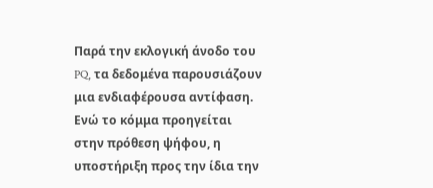Παρά την εκλογική άνοδο του PQ, τα δεδομένα παρουσιάζουν μια ενδιαφέρουσα αντίφαση. Ενώ το κόμμα προηγείται στην πρόθεση ψήφου, η υποστήριξη προς την ίδια την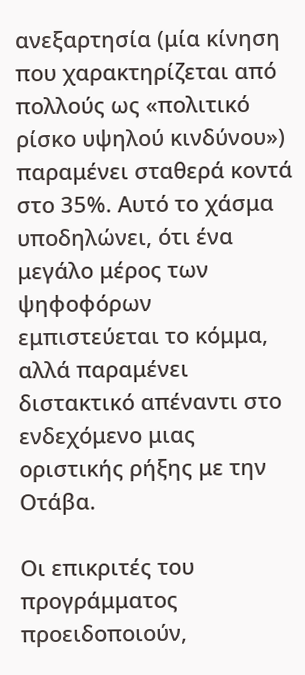ανεξαρτησία (μία κίνηση που χαρακτηρίζεται από πολλούς ως «πολιτικό ρίσκο υψηλού κινδύνου») παραμένει σταθερά κοντά στο 35%. Αυτό το χάσμα υποδηλώνει, ότι ένα μεγάλο μέρος των ψηφοφόρων εμπιστεύεται το κόμμα, αλλά παραμένει διστακτικό απέναντι στο ενδεχόμενο μιας οριστικής ρήξης με την Οτάβα.

Οι επικριτές του προγράμματος προειδοποιούν,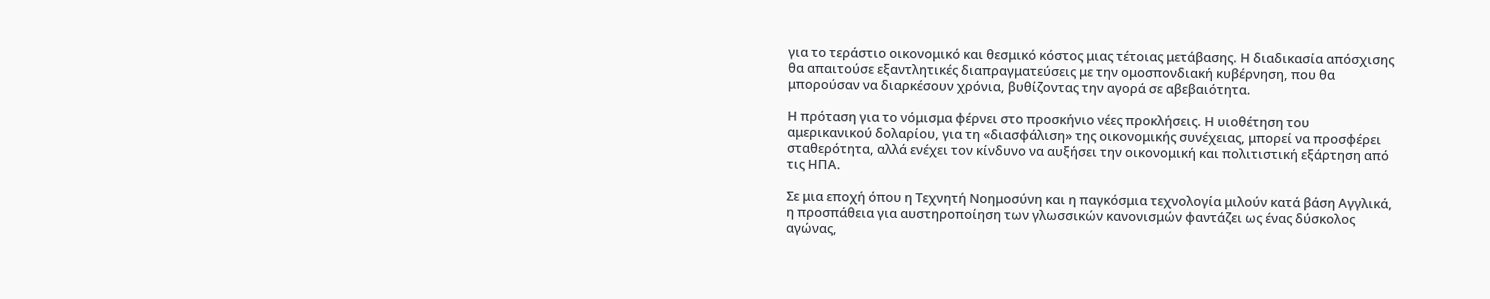για το τεράστιο οικονομικό και θεσμικό κόστος μιας τέτοιας μετάβασης. Η διαδικασία απόσχισης θα απαιτούσε εξαντλητικές διαπραγματεύσεις με την ομοσπονδιακή κυβέρνηση, που θα μπορούσαν να διαρκέσουν χρόνια, βυθίζοντας την αγορά σε αβεβαιότητα.

Η πρόταση για το νόμισμα φέρνει στο προσκήνιο νέες προκλήσεις. Η υιοθέτηση του αμερικανικού δολαρίου, για τη «διασφάλιση» της οικονομικής συνέχειας, μπορεί να προσφέρει σταθερότητα, αλλά ενέχει τον κίνδυνο να αυξήσει την οικονομική και πολιτιστική εξάρτηση από τις ΗΠΑ.

Σε μια εποχή όπου η Τεχνητή Νοημοσύνη και η παγκόσμια τεχνολογία μιλούν κατά βάση Αγγλικά, η προσπάθεια για αυστηροποίηση των γλωσσικών κανονισμών φαντάζει ως ένας δύσκολος αγώνας,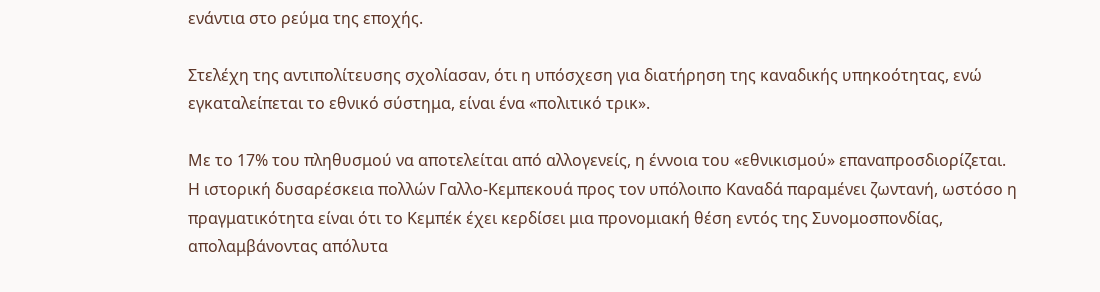ενάντια στο ρεύμα της εποχής.

Στελέχη της αντιπολίτευσης σχολίασαν, ότι η υπόσχεση για διατήρηση της καναδικής υπηκοότητας, ενώ εγκαταλείπεται το εθνικό σύστημα, είναι ένα «πολιτικό τρικ».

Με το 17% του πληθυσμού να αποτελείται από αλλογενείς, η έννοια του «εθνικισμού» επαναπροσδιορίζεται. Η ιστορική δυσαρέσκεια πολλών Γαλλο-Κεμπεκουά προς τον υπόλοιπο Καναδά παραμένει ζωντανή, ωστόσο η πραγματικότητα είναι ότι το Κεμπέκ έχει κερδίσει μια προνομιακή θέση εντός της Συνομοσπονδίας, απολαμβάνοντας απόλυτα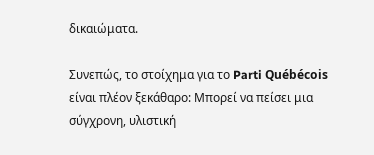δικαιώματα.

Συνεπώς, το στοίχημα για το Parti Québécois είναι πλέον ξεκάθαρο: Μπορεί να πείσει μια σύγχρονη, υλιστική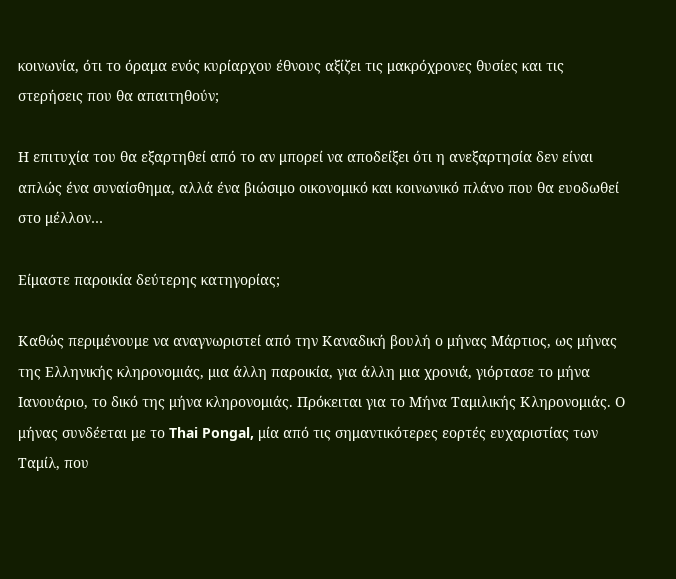κοινωνία, ότι το όραμα ενός κυρίαρχου έθνους αξίζει τις μακρόχρονες θυσίες και τις στερήσεις που θα απαιτηθούν;

Η επιτυχία του θα εξαρτηθεί από το αν μπορεί να αποδείξει ότι η ανεξαρτησία δεν είναι απλώς ένα συναίσθημα, αλλά ένα βιώσιμο οικονομικό και κοινωνικό πλάνο που θα ευοδωθεί στο μέλλον…

Είμαστε παροικία δεύτερης κατηγορίας;

Καθώς περιμένουμε να αναγνωριστεί από την Καναδική βουλή ο μήνας Μάρτιος, ως μήνας της Ελληνικής κληρονομιάς, μια άλλη παροικία, για άλλη μια χρονιά, γιόρτασε το μήνα Ιανουάριο, το δικό της μήνα κληρονομιάς. Πρόκειται για το Μήνα Ταμιλικής Κληρονομιάς. Ο μήνας συνδέεται με το Thai Pongal, μία από τις σημαντικότερες εορτές ευχαριστίας των Ταμίλ, που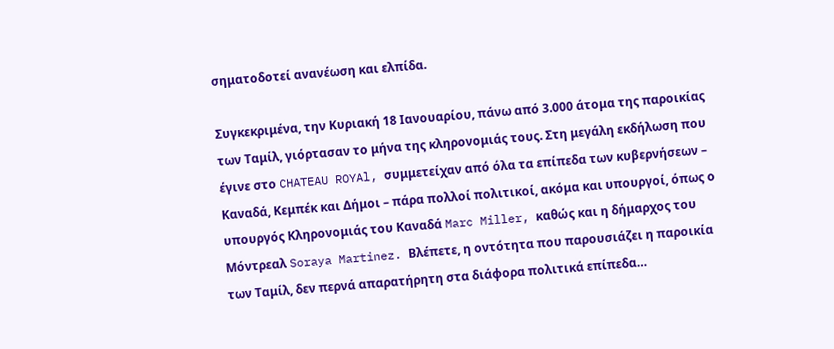σηματοδοτεί ανανέωση και ελπίδα.

Συγκεκριμένα, την Κυριακή 18 Ιανουαρίου, πάνω από 3.000 άτομα της παροικίας των Ταμίλ, γιόρτασαν το μήνα της κληρονομιάς τους. Στη μεγάλη εκδήλωση που έγινε στο CHATEAU ROYAl, συμμετείχαν από όλα τα επίπεδα των κυβερνήσεων – Καναδά, Κεμπέκ και Δήμοι – πάρα πολλοί πολιτικοί, ακόμα και υπουργοί, όπως ο υπουργός Κληρονομιάς του Καναδά Marc Miller, καθώς και η δήμαρχος του Μόντρεαλ Soraya Martinez. Βλέπετε, η οντότητα που παρουσιάζει η παροικία των Ταμίλ, δεν περνά απαρατήρητη στα διάφορα πολιτικά επίπεδα…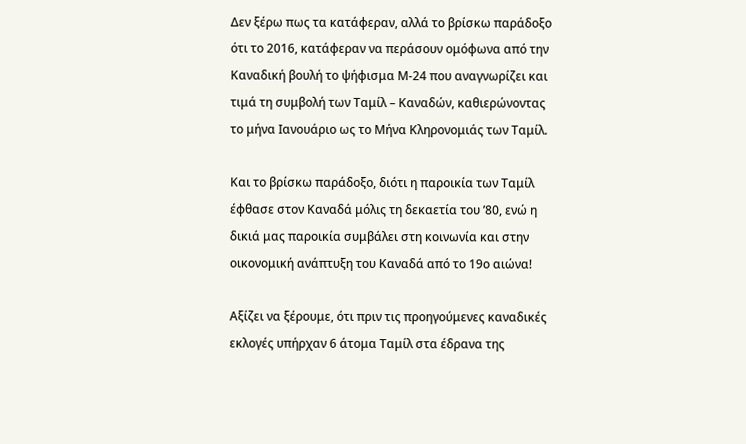Δεν ξέρω πως τα κατάφεραν, αλλά το βρίσκω παράδοξο ότι το 2016, κατάφεραν να περάσουν ομόφωνα από την Καναδική βουλή το ψήφισμα Μ-24 που αναγνωρίζει και τιμά τη συμβολή των Ταμίλ – Καναδών, καθιερώνοντας το μήνα Ιανουάριο ως το Μήνα Κληρονομιάς των Ταμίλ.

Και το βρίσκω παράδοξο, διότι η παροικία των Ταμίλ έφθασε στον Καναδά μόλις τη δεκαετία του ’80, ενώ η δικιά μας παροικία συμβάλει στη κοινωνία και στην οικονομική ανάπτυξη του Καναδά από το 19ο αιώνα!

Αξίζει να ξέρουμε, ότι πριν τις προηγούμενες καναδικές εκλογές υπήρχαν 6 άτομα Ταμίλ στα έδρανα της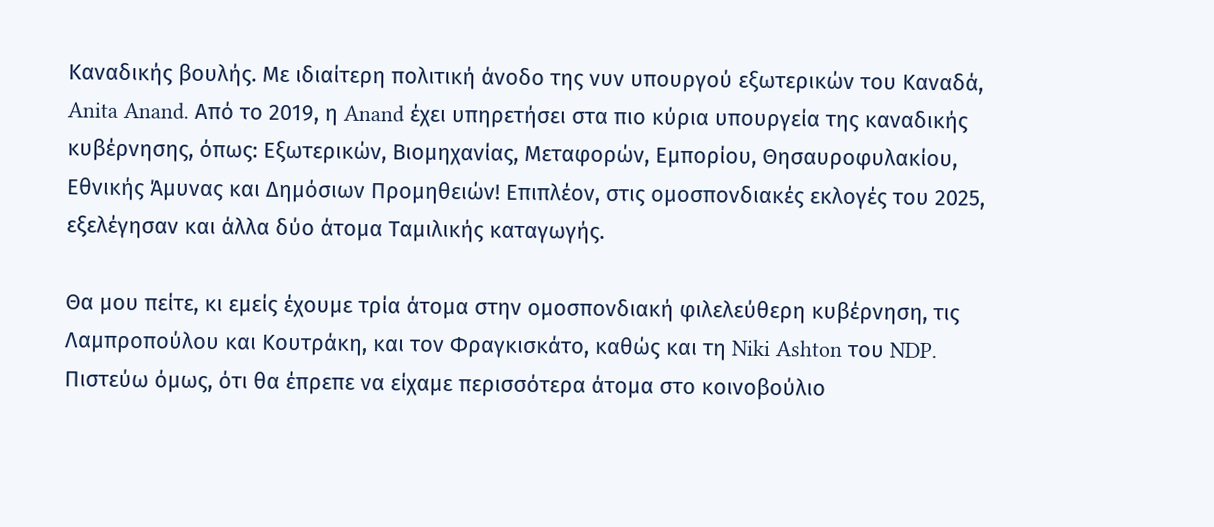Καναδικής βουλής. Με ιδιαίτερη πολιτική άνοδο της νυν υπουργού εξωτερικών του Καναδά, Anita Anand. Από το 2019, η Anand έχει υπηρετήσει στα πιο κύρια υπουργεία της καναδικής κυβέρνησης, όπως: Εξωτερικών, Βιομηχανίας, Μεταφορών, Εμπορίου, Θησαυροφυλακίου, Εθνικής Άμυνας και Δημόσιων Προμηθειών! Επιπλέον, στις ομοσπονδιακές εκλογές του 2025, εξελέγησαν και άλλα δύο άτομα Ταμιλικής καταγωγής.

Θα μου πείτε, κι εμείς έχουμε τρία άτομα στην ομοσπονδιακή φιλελεύθερη κυβέρνηση, τις Λαμπροπούλου και Κουτράκη, και τον Φραγκισκάτο, καθώς και τη Niki Ashton του NDP. Πιστεύω όμως, ότι θα έπρεπε να είχαμε περισσότερα άτομα στο κοινοβούλιο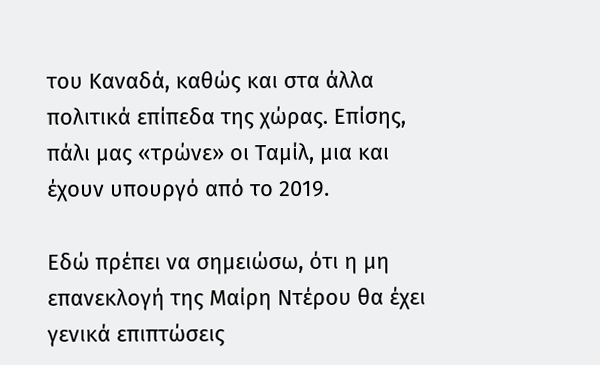του Καναδά, καθώς και στα άλλα πολιτικά επίπεδα της χώρας. Επίσης, πάλι μας «τρώνε» οι Ταμίλ, μια και έχουν υπουργό από το 2019.

Εδώ πρέπει να σημειώσω, ότι η μη επανεκλογή της Μαίρη Ντέρου θα έχει γενικά επιπτώσεις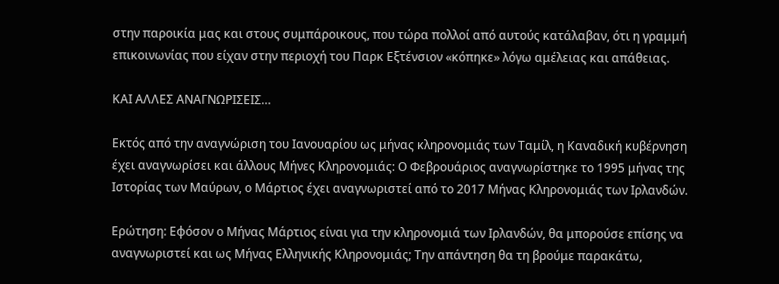στην παροικία μας και στους συμπάροικους, που τώρα πολλοί από αυτούς κατάλαβαν, ότι η γραμμή επικοινωνίας που είχαν στην περιοχή του Παρκ Εξτένσιον «κόπηκε» λόγω αμέλειας και απάθειας.

ΚΑΙ ΑΛΛΕΣ ΑΝΑΓΝΩΡΙΣΕΙΣ…

Εκτός από την αναγνώριση του Ιανουαρίου ως μήνας κληρονομιάς των Ταμίλ, η Καναδική κυβέρνηση έχει αναγνωρίσει και άλλους Μήνες Κληρονομιάς: Ο Φεβρουάριος αναγνωρίστηκε το 1995 μήνας της Ιστορίας των Μαύρων, ο Μάρτιος έχει αναγνωριστεί από το 2017 Μήνας Κληρονομιάς των Ιρλανδών.

Ερώτηση: Εφόσον ο Μήνας Μάρτιος είναι για την κληρονομιά των Ιρλανδών, θα μπορούσε επίσης να αναγνωριστεί και ως Μήνας Ελληνικής Κληρονομιάς; Την απάντηση θα τη βρούμε παρακάτω,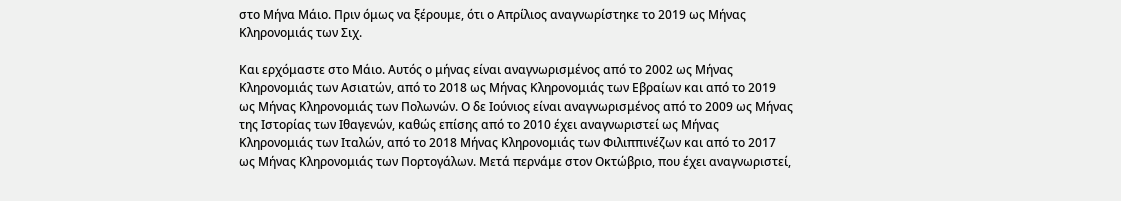στο Μήνα Μάιο. Πριν όμως να ξέρουμε, ότι ο Απρίλιος αναγνωρίστηκε το 2019 ως Μήνας Κληρονομιάς των Σιχ.

Και ερχόμαστε στο Μάιο. Αυτός ο μήνας είναι αναγνωρισμένος από το 2002 ως Μήνας Κληρονομιάς των Ασιατών, από το 2018 ως Μήνας Κληρονομιάς των Εβραίων και από το 2019 ως Μήνας Κληρονομιάς των Πολωνών. Ο δε Ιούνιος είναι αναγνωρισμένος από το 2009 ως Μήνας της Ιστορίας των Ιθαγενών, καθώς επίσης από το 2010 έχει αναγνωριστεί ως Μήνας Κληρονομιάς των Ιταλών, από το 2018 Μήνας Κληρονομιάς των Φιλιππινέζων και από το 2017 ως Μήνας Κληρονομιάς των Πορτογάλων. Μετά περνάμε στον Οκτώβριο, που έχει αναγνωριστεί,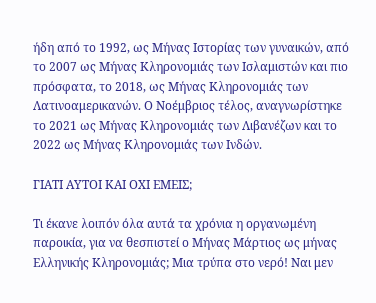ήδη από το 1992, ως Μήνας Ιστορίας των γυναικών, από το 2007 ως Μήνας Κληρονομιάς των Ισλαμιστών και πιο πρόσφατα, το 2018, ως Μήνας Κληρονομιάς των Λατινοαμερικανών. Ο Νοέμβριος τέλος, αναγνωρίστηκε το 2021 ως Μήνας Κληρονομιάς των Λιβανέζων και το 2022 ως Μήνας Κληρονομιάς των Ινδών.

ΓΙΑΤΙ ΑΥΤΟΙ ΚΑΙ ΟΧΙ ΕΜΕΙΣ;

Τι έκανε λοιπόν όλα αυτά τα χρόνια η οργανωμένη παροικία, για να θεσπιστεί ο Μήνας Μάρτιος ως μήνας Ελληνικής Κληρονομιάς; Μια τρύπα στο νερό! Ναι μεν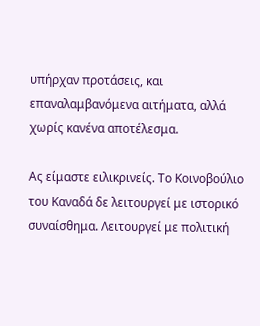υπήρχαν προτάσεις, και επαναλαμβανόμενα αιτήματα, αλλά χωρίς κανένα αποτέλεσμα.

Ας είμαστε ειλικρινείς. Το Κοινοβούλιο του Καναδά δε λειτουργεί με ιστορικό συναίσθημα. Λειτουργεί με πολιτική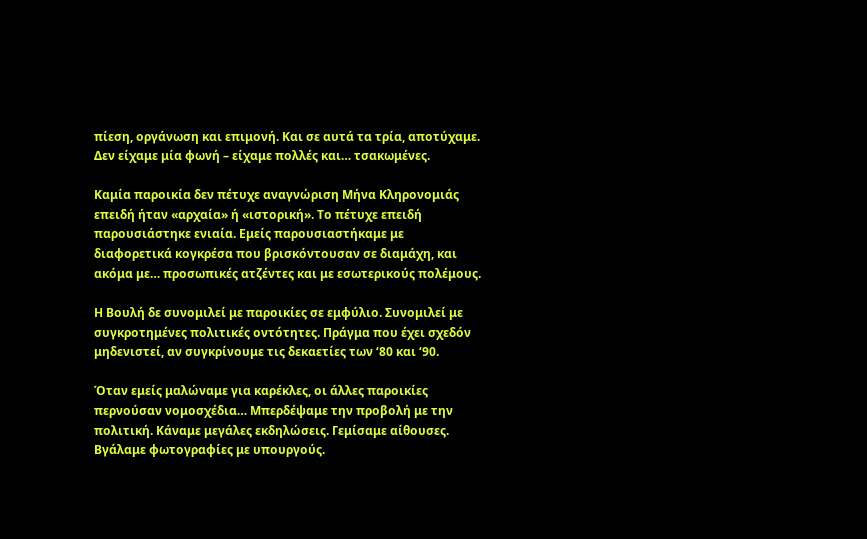πίεση, οργάνωση και επιμονή. Και σε αυτά τα τρία, αποτύχαμε. Δεν είχαμε μία φωνή – είχαμε πολλές και… τσακωμένες.

Καμία παροικία δεν πέτυχε αναγνώριση Μήνα Κληρονομιάς επειδή ήταν «αρχαία» ή «ιστορική». Το πέτυχε επειδή παρουσιάστηκε ενιαία. Εμείς παρουσιαστήκαμε με διαφορετικά κογκρέσα που βρισκόντουσαν σε διαμάχη, και ακόμα με… προσωπικές ατζέντες και με εσωτερικούς πολέμους.

Η Βουλή δε συνομιλεί με παροικίες σε εμφύλιο. Συνομιλεί με συγκροτημένες πολιτικές οντότητες. Πράγμα που έχει σχεδόν μηδενιστεί, αν συγκρίνουμε τις δεκαετίες των ‘80 και ‘90.

Όταν εμείς μαλώναμε για καρέκλες, οι άλλες παροικίες περνούσαν νομοσχέδια… Μπερδέψαμε την προβολή με την πολιτική. Κάναμε μεγάλες εκδηλώσεις. Γεμίσαμε αίθουσες. Βγάλαμε φωτογραφίες με υπουργούς.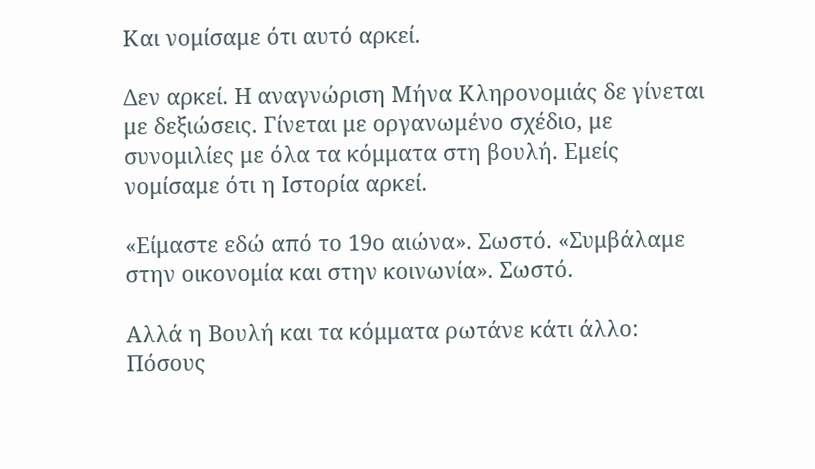Και νομίσαμε ότι αυτό αρκεί.

Δεν αρκεί. Η αναγνώριση Μήνα Κληρονομιάς δε γίνεται με δεξιώσεις. Γίνεται με οργανωμένο σχέδιο, με συνομιλίες με όλα τα κόμματα στη βουλή. Εμείς νομίσαμε ότι η Ιστορία αρκεί.

«Είμαστε εδώ από το 19ο αιώνα». Σωστό. «Συμβάλαμε στην οικονομία και στην κοινωνία». Σωστό.

Αλλά η Βουλή και τα κόμματα ρωτάνε κάτι άλλο: Πόσους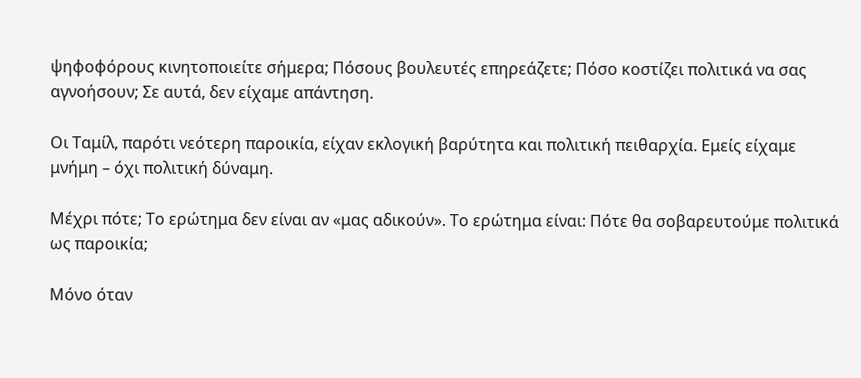ψηφοφόρους κινητοποιείτε σήμερα; Πόσους βουλευτές επηρεάζετε; Πόσο κοστίζει πολιτικά να σας αγνοήσουν; Σε αυτά, δεν είχαμε απάντηση.

Οι Ταμίλ, παρότι νεότερη παροικία, είχαν εκλογική βαρύτητα και πολιτική πειθαρχία. Εμείς είχαμε μνήμη – όχι πολιτική δύναμη.

Μέχρι πότε; Το ερώτημα δεν είναι αν «μας αδικούν». Το ερώτημα είναι: Πότε θα σοβαρευτούμε πολιτικά ως παροικία;

Μόνο όταν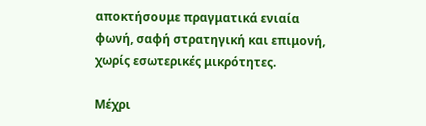αποκτήσουμε πραγματικά ενιαία φωνή, σαφή στρατηγική και επιμονή, χωρίς εσωτερικές μικρότητες.

Μέχρι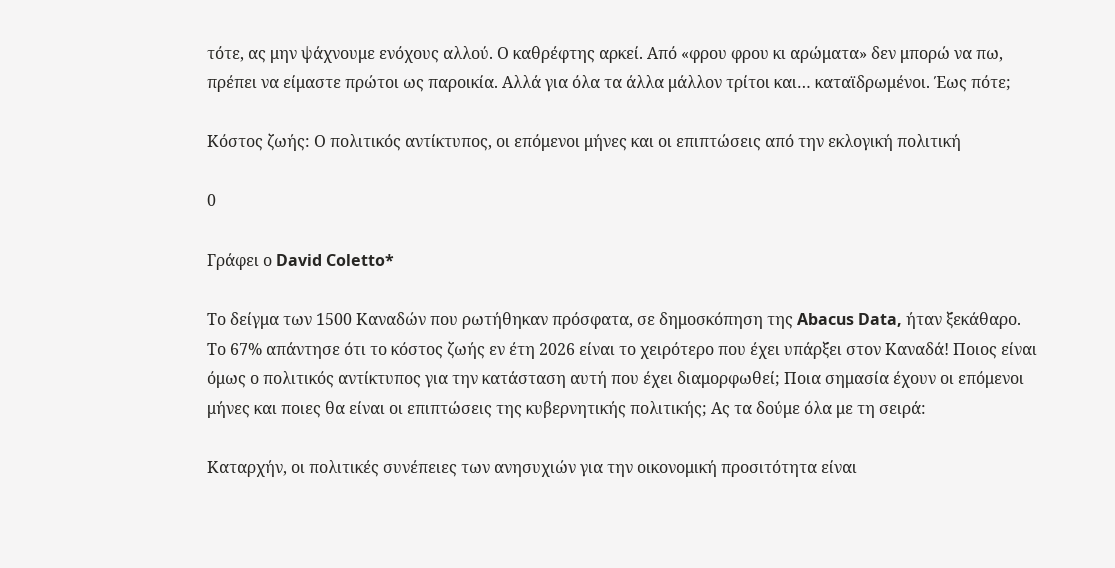τότε, ας μην ψάχνουμε ενόχους αλλού. Ο καθρέφτης αρκεί. Από «φρου φρου κι αρώματα» δεν μπορώ να πω, πρέπει να είμαστε πρώτοι ως παροικία. Αλλά για όλα τα άλλα μάλλον τρίτοι και… καταϊδρωμένοι. Έως πότε;

Κόστος ζωής: Ο πολιτικός αντίκτυπος, οι επόμενοι μήνες και οι επιπτώσεις από την εκλογική πολιτική

0

Γράφει ο David Coletto*

Το δείγμα των 1500 Καναδών που ρωτήθηκαν πρόσφατα, σε δημοσκόπηση της Abacus Data, ήταν ξεκάθαρο. Το 67% απάντησε ότι το κόστος ζωής εν έτη 2026 είναι το χειρότερο που έχει υπάρξει στον Καναδά! Ποιος είναι όμως ο πολιτικός αντίκτυπος για την κατάσταση αυτή που έχει διαμορφωθεί; Ποια σημασία έχουν οι επόμενοι μήνες και ποιες θα είναι οι επιπτώσεις της κυβερνητικής πολιτικής; Ας τα δούμε όλα με τη σειρά:

Καταρχήν, οι πολιτικές συνέπειες των ανησυχιών για την οικονομική προσιτότητα είναι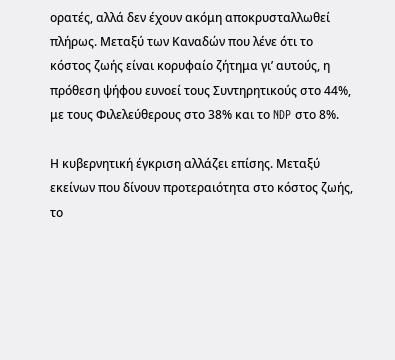ορατές, αλλά δεν έχουν ακόμη αποκρυσταλλωθεί πλήρως. Μεταξύ των Καναδών που λένε ότι το κόστος ζωής είναι κορυφαίο ζήτημα γι’ αυτούς, η πρόθεση ψήφου ευνοεί τους Συντηρητικούς στο 44%, με τους Φιλελεύθερους στο 38% και το NDP στο 8%.

Η κυβερνητική έγκριση αλλάζει επίσης. Μεταξύ εκείνων που δίνουν προτεραιότητα στο κόστος ζωής, το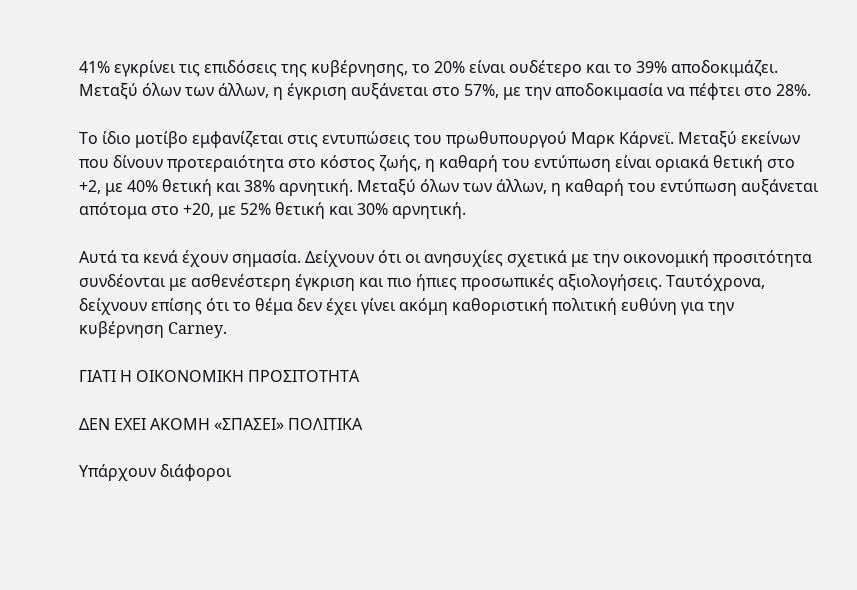41% εγκρίνει τις επιδόσεις της κυβέρνησης, το 20% είναι ουδέτερο και το 39% αποδοκιμάζει. Μεταξύ όλων των άλλων, η έγκριση αυξάνεται στο 57%, με την αποδοκιμασία να πέφτει στο 28%.

Το ίδιο μοτίβο εμφανίζεται στις εντυπώσεις του πρωθυπουργού Μαρκ Κάρνεϊ. Μεταξύ εκείνων που δίνουν προτεραιότητα στο κόστος ζωής, η καθαρή του εντύπωση είναι οριακά θετική στο +2, με 40% θετική και 38% αρνητική. Μεταξύ όλων των άλλων, η καθαρή του εντύπωση αυξάνεται απότομα στο +20, με 52% θετική και 30% αρνητική.

Αυτά τα κενά έχουν σημασία. Δείχνουν ότι οι ανησυχίες σχετικά με την οικονομική προσιτότητα συνδέονται με ασθενέστερη έγκριση και πιο ήπιες προσωπικές αξιολογήσεις. Ταυτόχρονα, δείχνουν επίσης ότι το θέμα δεν έχει γίνει ακόμη καθοριστική πολιτική ευθύνη για την κυβέρνηση Carney.

ΓΙΑΤΙ Η ΟΙΚΟΝΟΜΙΚΗ ΠΡΟΣΙΤΟΤΗΤΑ

ΔΕΝ ΕΧΕΙ ΑΚΟΜΗ «ΣΠΑΣΕΙ» ΠΟΛΙΤΙΚΑ

Υπάρχουν διάφοροι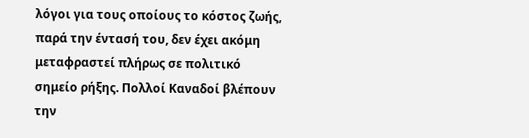λόγοι για τους οποίους το κόστος ζωής, παρά την έντασή του, δεν έχει ακόμη μεταφραστεί πλήρως σε πολιτικό σημείο ρήξης. Πολλοί Καναδοί βλέπουν την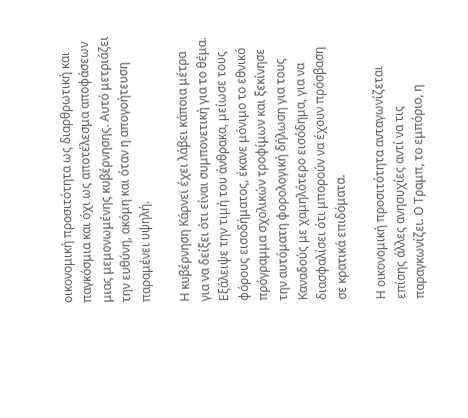οικονομική προσιτότητα ως διαρθρωτική και παγκόσμια και όχι ως αποτέλεσμα αποφάσεων μιας μεμονωμένης κυβέρνησης. Αυτό μετριάζει την ευθύνη, ακόμη και όταν η απογοήτευση παραμένει υψηλή.

Η κυβέρνηση Κάρνεϊ έχει λάβει κάποια μέτρα για να δείξει ότι είναι συμπονετική για το θέμα. Εξάλειψε την τιμή του άνθρακα, μείωσε τους φόρους εισοδήματος, έκανε μόνιμο το εθνικό πρόγραμμα σχολικών τροφίμων και ξεκίνησε την αυτόματη φορολογική δήλωση για τους Καναδούς με χαμηλότερο εισόδημα, για να διασφαλίσει ότι μπορούν να έχουν πρόσβαση σε κρατικά επιδόματα.

Η οικονομική προσιτότητα ανταγωνίζεται επίσης άλλες ανησυχίες αντί να τις παραγκωνίζει. Ο Τραμπ, το εμπόριο, η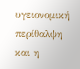υγειονομική περίθαλψη και η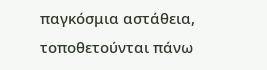παγκόσμια αστάθεια, τοποθετούνται πάνω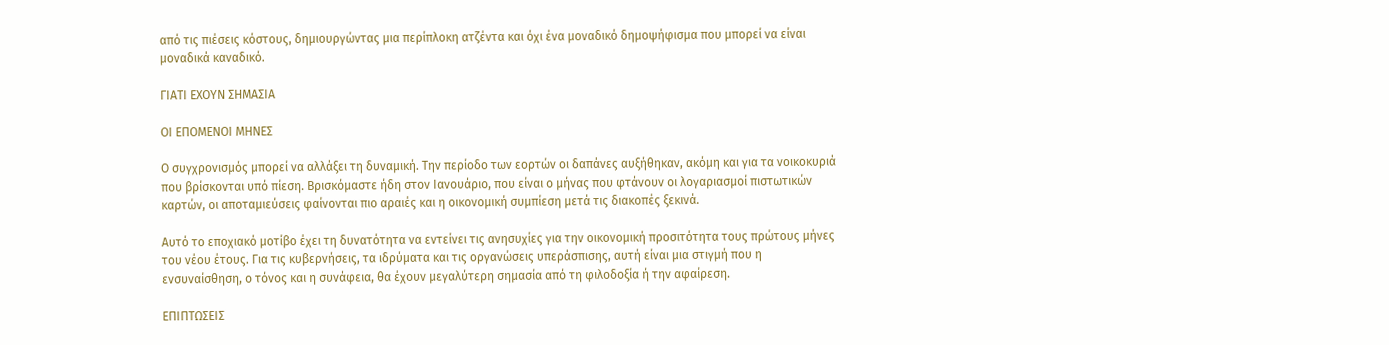από τις πιέσεις κόστους, δημιουργώντας μια περίπλοκη ατζέντα και όχι ένα μοναδικό δημοψήφισμα που μπορεί να είναι μοναδικά καναδικό.

ΓΙΑΤΙ ΕΧΟΥΝ ΣΗΜΑΣΙΑ

ΟΙ ΕΠΟΜΕΝΟΙ ΜΗΝΕΣ

Ο συγχρονισμός μπορεί να αλλάξει τη δυναμική. Την περίοδο των εορτών οι δαπάνες αυξήθηκαν, ακόμη και για τα νοικοκυριά που βρίσκονται υπό πίεση. Βρισκόμαστε ήδη στον Ιανουάριο, που είναι ο μήνας που φτάνουν οι λογαριασμοί πιστωτικών καρτών, οι αποταμιεύσεις φαίνονται πιο αραιές και η οικονομική συμπίεση μετά τις διακοπές ξεκινά.

Αυτό το εποχιακό μοτίβο έχει τη δυνατότητα να εντείνει τις ανησυχίες για την οικονομική προσιτότητα τους πρώτους μήνες του νέου έτους. Για τις κυβερνήσεις, τα ιδρύματα και τις οργανώσεις υπεράσπισης, αυτή είναι μια στιγμή που η ενσυναίσθηση, ο τόνος και η συνάφεια, θα έχουν μεγαλύτερη σημασία από τη φιλοδοξία ή την αφαίρεση.

ΕΠΙΠΤΩΣΕΙΣ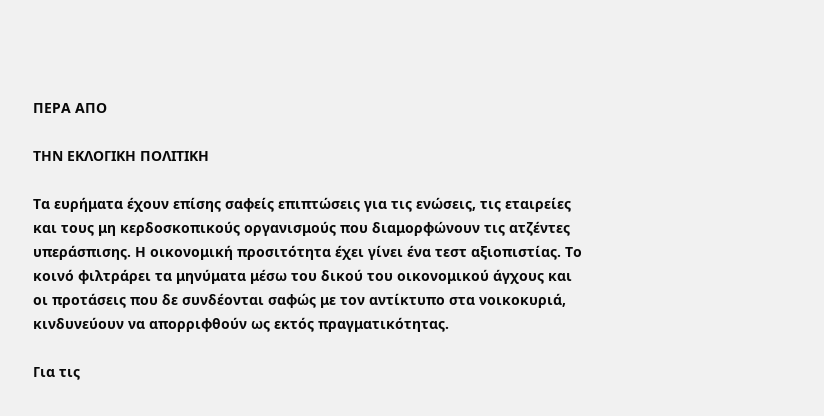ΠΕΡΑ ΑΠΟ

ΤΗΝ ΕΚΛΟΓΙΚΗ ΠΟΛΙΤΙΚΗ

Τα ευρήματα έχουν επίσης σαφείς επιπτώσεις για τις ενώσεις, τις εταιρείες και τους μη κερδοσκοπικούς οργανισμούς που διαμορφώνουν τις ατζέντες υπεράσπισης. Η οικονομική προσιτότητα έχει γίνει ένα τεστ αξιοπιστίας. Το κοινό φιλτράρει τα μηνύματα μέσω του δικού του οικονομικού άγχους και οι προτάσεις που δε συνδέονται σαφώς με τον αντίκτυπο στα νοικοκυριά, κινδυνεύουν να απορριφθούν ως εκτός πραγματικότητας.

Για τις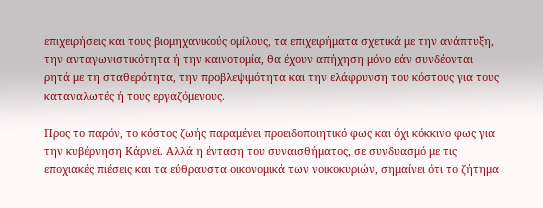επιχειρήσεις και τους βιομηχανικούς ομίλους, τα επιχειρήματα σχετικά με την ανάπτυξη, την ανταγωνιστικότητα ή την καινοτομία, θα έχουν απήχηση μόνο εάν συνδέονται ρητά με τη σταθερότητα, την προβλεψιμότητα και την ελάφρυνση του κόστους για τους καταναλωτές ή τους εργαζόμενους.

Προς το παρόν, το κόστος ζωής παραμένει προειδοποιητικό φως και όχι κόκκινο φως για την κυβέρνηση Κάρνεϊ. Αλλά η ένταση του συναισθήματος, σε συνδυασμό με τις εποχιακές πιέσεις και τα εύθραυστα οικονομικά των νοικοκυριών, σημαίνει ότι το ζήτημα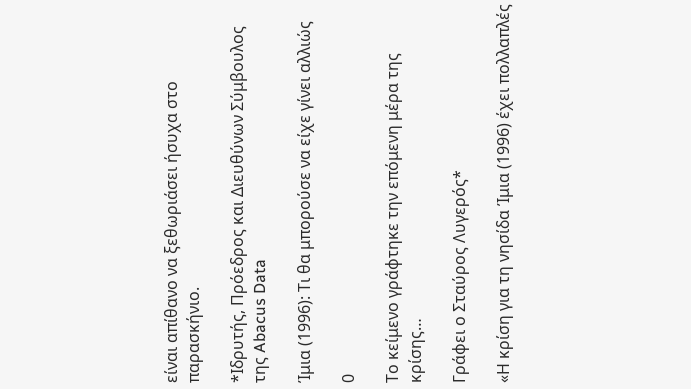είναι απίθανο να ξεθωριάσει ήσυχα στο παρασκήνιο.

*Ιδρυτής, Πρόεδρος και Διευθύνων Σύμβουλος της Abacus Data

Ίμια (1996): Τι θα μπορούσε να είχε γίνει αλλιώς

0

Το κείμενο γράφτηκε την επόμενη μέρα της κρίσης…

Γράφει ο Σταύρος Λυγερός*

«Η κρίση για τη νησίδα Ίμια (1996) έχει πολλαπλές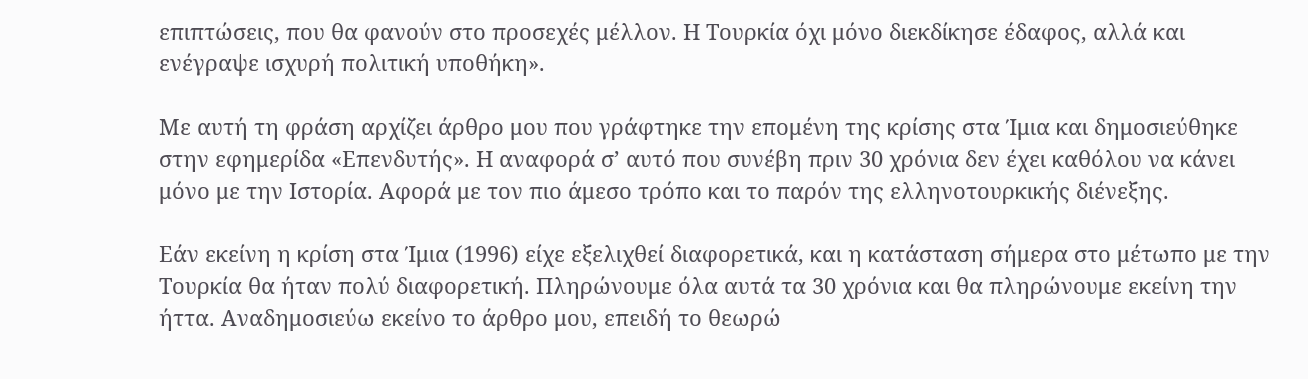επιπτώσεις, που θα φανούν στο προσεχές μέλλον. Η Τουρκία όχι μόνο διεκδίκησε έδαφος, αλλά και ενέγραψε ισχυρή πολιτική υποθήκη».

Με αυτή τη φράση αρχίζει άρθρο μου που γράφτηκε την επομένη της κρίσης στα Ίμια και δημοσιεύθηκε στην εφημερίδα «Επενδυτής». Η αναφορά σ’ αυτό που συνέβη πριν 30 χρόνια δεν έχει καθόλου να κάνει μόνο με την Ιστορία. Αφορά με τον πιο άμεσο τρόπο και το παρόν της ελληνοτουρκικής διένεξης.

Εάν εκείνη η κρίση στα Ίμια (1996) είχε εξελιχθεί διαφορετικά, και η κατάσταση σήμερα στο μέτωπο με την Τουρκία θα ήταν πολύ διαφορετική. Πληρώνουμε όλα αυτά τα 30 χρόνια και θα πληρώνουμε εκείνη την ήττα. Αναδημοσιεύω εκείνο το άρθρο μου, επειδή το θεωρώ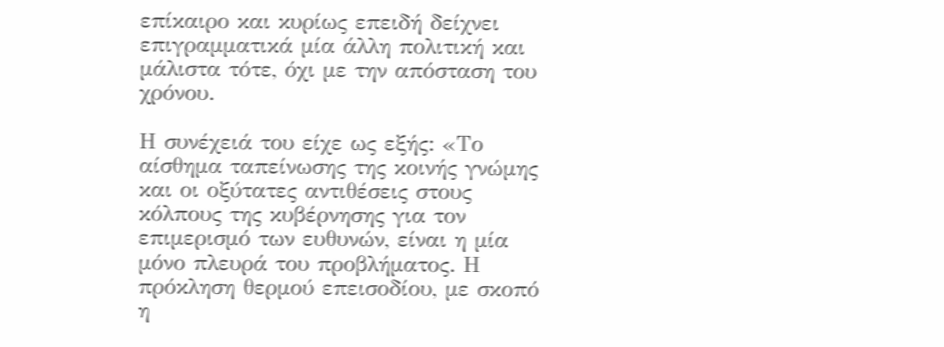επίκαιρο και κυρίως επειδή δείχνει επιγραμματικά μία άλλη πολιτική και μάλιστα τότε, όχι με την απόσταση του χρόνου.

Η συνέχειά του είχε ως εξής: «Το αίσθημα ταπείνωσης της κοινής γνώμης και οι οξύτατες αντιθέσεις στους κόλπους της κυβέρνησης για τον επιμερισμό των ευθυνών, είναι η μία μόνο πλευρά του προβλήματος. Η πρόκληση θερμού επεισοδίου, με σκοπό η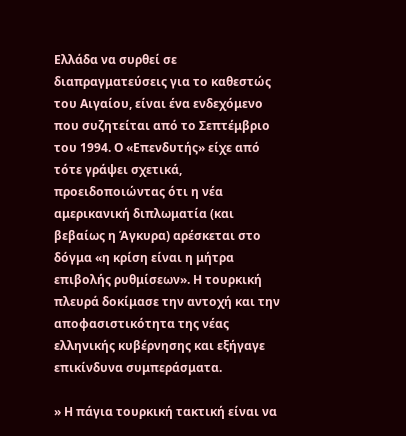Ελλάδα να συρθεί σε διαπραγματεύσεις για το καθεστώς του Αιγαίου, είναι ένα ενδεχόμενο που συζητείται από το Σεπτέμβριο του 1994. Ο «Επενδυτής» είχε από τότε γράψει σχετικά, προειδοποιώντας ότι η νέα αμερικανική διπλωματία (και βεβαίως η Άγκυρα) αρέσκεται στο δόγμα «η κρίση είναι η μήτρα επιβολής ρυθμίσεων». Η τουρκική πλευρά δοκίμασε την αντοχή και την αποφασιστικότητα της νέας ελληνικής κυβέρνησης και εξήγαγε επικίνδυνα συμπεράσματα.

» Η πάγια τουρκική τακτική είναι να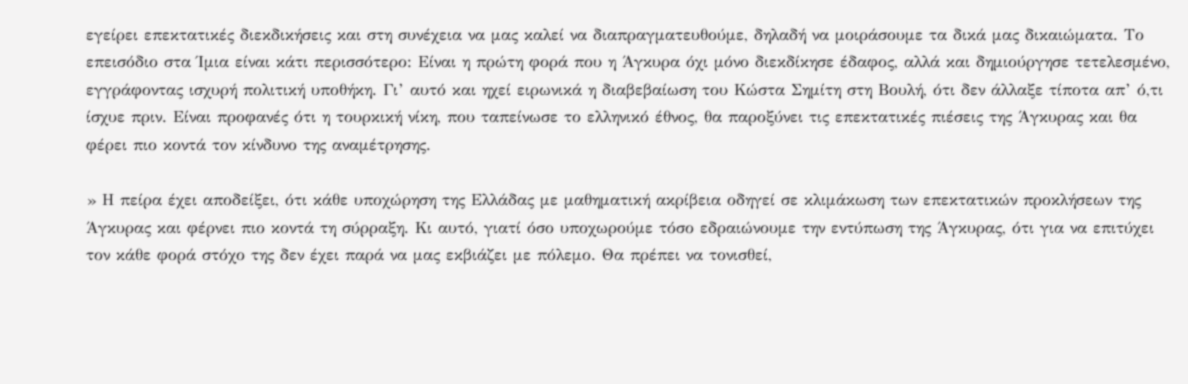εγείρει επεκτατικές διεκδικήσεις και στη συνέχεια να μας καλεί να διαπραγματευθούμε, δηλαδή να μοιράσουμε τα δικά μας δικαιώματα. Το επεισόδιο στα Ίμια είναι κάτι περισσότερο: Είναι η πρώτη φορά που η Άγκυρα όχι μόνο διεκδίκησε έδαφος, αλλά και δημιούργησε τετελεσμένο, εγγράφοντας ισχυρή πολιτική υποθήκη. Γι’ αυτό και ηχεί ειρωνικά η διαβεβαίωση του Κώστα Σημίτη στη Βουλή, ότι δεν άλλαξε τίποτα απ’ ό,τι ίσχυε πριν. Είναι προφανές ότι η τουρκική νίκη, που ταπείνωσε το ελληνικό έθνος, θα παροξύνει τις επεκτατικές πιέσεις της Άγκυρας και θα φέρει πιο κοντά τον κίνδυνο της αναμέτρησης.

» Η πείρα έχει αποδείξει, ότι κάθε υποχώρηση της Ελλάδας με μαθηματική ακρίβεια οδηγεί σε κλιμάκωση των επεκτατικών προκλήσεων της Άγκυρας και φέρνει πιο κοντά τη σύρραξη. Κι αυτό, γιατί όσο υποχωρούμε τόσο εδραιώνουμε την εντύπωση της Άγκυρας, ότι για να επιτύχει τον κάθε φορά στόχο της δεν έχει παρά να μας εκβιάζει με πόλεμο. Θα πρέπει να τονισθεί,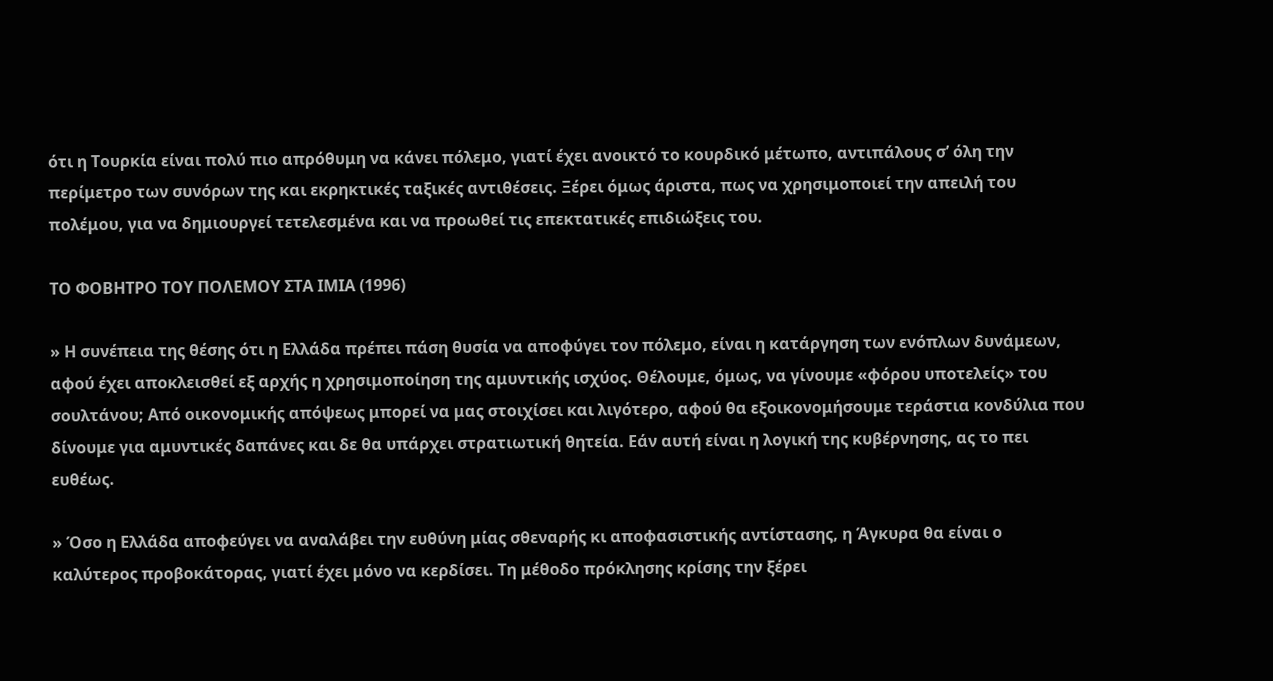ότι η Τουρκία είναι πολύ πιο απρόθυμη να κάνει πόλεμο, γιατί έχει ανοικτό το κουρδικό μέτωπο, αντιπάλους σ’ όλη την περίμετρο των συνόρων της και εκρηκτικές ταξικές αντιθέσεις. Ξέρει όμως άριστα, πως να χρησιμοποιεί την απειλή του πολέμου, για να δημιουργεί τετελεσμένα και να προωθεί τις επεκτατικές επιδιώξεις του.

ΤΟ ΦΟΒΗΤΡΟ ΤΟΥ ΠΟΛΕΜΟΥ ΣΤΑ ΙΜΙΑ (1996)

» Η συνέπεια της θέσης ότι η Ελλάδα πρέπει πάση θυσία να αποφύγει τον πόλεμο, είναι η κατάργηση των ενόπλων δυνάμεων, αφού έχει αποκλεισθεί εξ αρχής η χρησιμοποίηση της αμυντικής ισχύος. Θέλουμε, όμως, να γίνουμε «φόρου υποτελείς» του σουλτάνου; Από οικονομικής απόψεως μπορεί να μας στοιχίσει και λιγότερο, αφού θα εξοικονομήσουμε τεράστια κονδύλια που δίνουμε για αμυντικές δαπάνες και δε θα υπάρχει στρατιωτική θητεία. Εάν αυτή είναι η λογική της κυβέρνησης, ας το πει ευθέως.

» Όσο η Ελλάδα αποφεύγει να αναλάβει την ευθύνη μίας σθεναρής κι αποφασιστικής αντίστασης, η Άγκυρα θα είναι ο καλύτερος προβοκάτορας, γιατί έχει μόνο να κερδίσει. Τη μέθοδο πρόκλησης κρίσης την ξέρει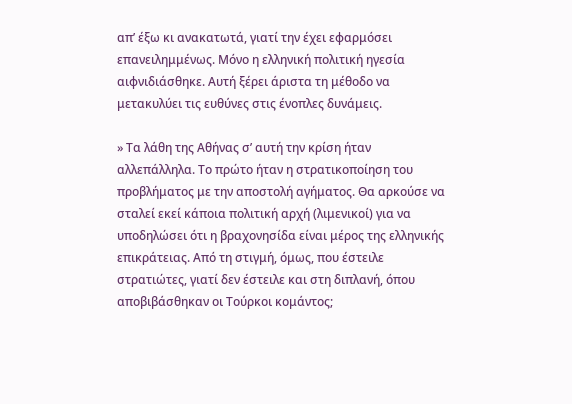απ’ έξω κι ανακατωτά, γιατί την έχει εφαρμόσει επανειλημμένως. Μόνο η ελληνική πολιτική ηγεσία αιφνιδιάσθηκε. Αυτή ξέρει άριστα τη μέθοδο να μετακυλύει τις ευθύνες στις ένοπλες δυνάμεις.

» Τα λάθη της Αθήνας σ’ αυτή την κρίση ήταν αλλεπάλληλα. Το πρώτο ήταν η στρατικοποίηση του προβλήματος με την αποστολή αγήματος. Θα αρκούσε να σταλεί εκεί κάποια πολιτική αρχή (λιμενικοί) για να υποδηλώσει ότι η βραχονησίδα είναι μέρος της ελληνικής επικράτειας. Από τη στιγμή, όμως, που έστειλε στρατιώτες, γιατί δεν έστειλε και στη διπλανή, όπου αποβιβάσθηκαν οι Τούρκοι κομάντος;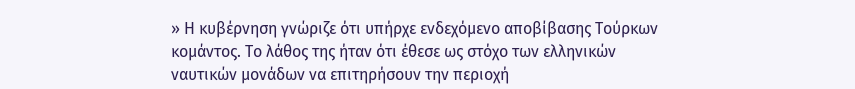» Η κυβέρνηση γνώριζε ότι υπήρχε ενδεχόμενο αποβίβασης Τούρκων κομάντος. Το λάθος της ήταν ότι έθεσε ως στόχο των ελληνικών ναυτικών μονάδων να επιτηρήσουν την περιοχή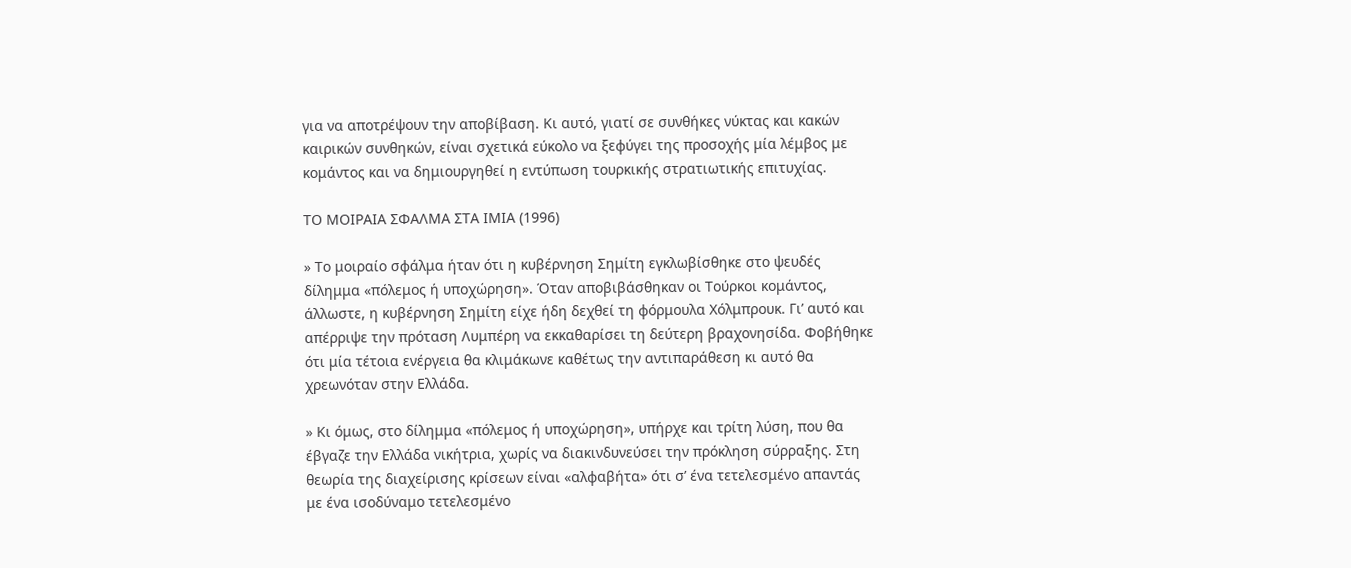για να αποτρέψουν την αποβίβαση. Κι αυτό, γιατί σε συνθήκες νύκτας και κακών καιρικών συνθηκών, είναι σχετικά εύκολο να ξεφύγει της προσοχής μία λέμβος με κομάντος και να δημιουργηθεί η εντύπωση τουρκικής στρατιωτικής επιτυχίας.

ΤΟ ΜΟΙΡΑΙΑ ΣΦΑΛΜΑ ΣΤΑ ΙΜΙΑ (1996)

» Το μοιραίο σφάλμα ήταν ότι η κυβέρνηση Σημίτη εγκλωβίσθηκε στο ψευδές δίλημμα «πόλεμος ή υποχώρηση». Όταν αποβιβάσθηκαν οι Τούρκοι κομάντος, άλλωστε, η κυβέρνηση Σημίτη είχε ήδη δεχθεί τη φόρμουλα Χόλμπρουκ. Γι’ αυτό και απέρριψε την πρόταση Λυμπέρη να εκκαθαρίσει τη δεύτερη βραχονησίδα. Φοβήθηκε ότι μία τέτοια ενέργεια θα κλιμάκωνε καθέτως την αντιπαράθεση κι αυτό θα χρεωνόταν στην Ελλάδα.

» Κι όμως, στο δίλημμα «πόλεμος ή υποχώρηση», υπήρχε και τρίτη λύση, που θα έβγαζε την Ελλάδα νικήτρια, χωρίς να διακινδυνεύσει την πρόκληση σύρραξης. Στη θεωρία της διαχείρισης κρίσεων είναι «αλφαβήτα» ότι σ’ ένα τετελεσμένο απαντάς με ένα ισοδύναμο τετελεσμένο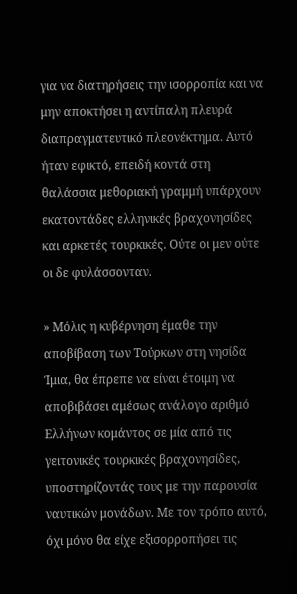για να διατηρήσεις την ισορροπία και να μην αποκτήσει η αντίπαλη πλευρά διαπραγματευτικό πλεονέκτημα. Αυτό ήταν εφικτό, επειδή κοντά στη θαλάσσια μεθοριακή γραμμή υπάρχουν εκατοντάδες ελληνικές βραχονησίδες και αρκετές τουρκικές. Ούτε οι μεν ούτε οι δε φυλάσσονταν.

» Μόλις η κυβέρνηση έμαθε την αποβίβαση των Τούρκων στη νησίδα Ίμια, θα έπρεπε να είναι έτοιμη να αποβιβάσει αμέσως ανάλογο αριθμό Ελλήνων κομάντος σε μία από τις γειτονικές τουρκικές βραχονησίδες, υποστηρίζοντάς τους με την παρουσία ναυτικών μονάδων. Με τον τρόπο αυτό, όχι μόνο θα είχε εξισορροπήσει τις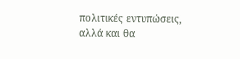πολιτικές εντυπώσεις, αλλά και θα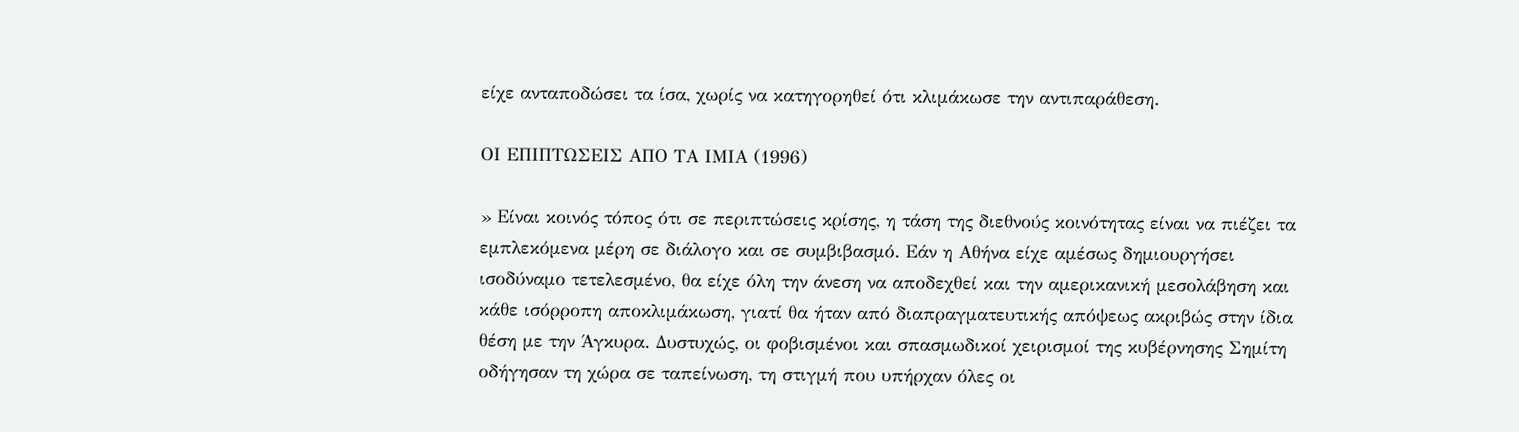είχε ανταποδώσει τα ίσα, χωρίς να κατηγορηθεί ότι κλιμάκωσε την αντιπαράθεση.

ΟΙ ΕΠΙΠΤΩΣΕΙΣ ΑΠΟ ΤΑ ΙΜΙΑ (1996)

» Είναι κοινός τόπος ότι σε περιπτώσεις κρίσης, η τάση της διεθνούς κοινότητας είναι να πιέζει τα εμπλεκόμενα μέρη σε διάλογο και σε συμβιβασμό. Εάν η Αθήνα είχε αμέσως δημιουργήσει ισοδύναμο τετελεσμένο, θα είχε όλη την άνεση να αποδεχθεί και την αμερικανική μεσολάβηση και κάθε ισόρροπη αποκλιμάκωση, γιατί θα ήταν από διαπραγματευτικής απόψεως ακριβώς στην ίδια θέση με την Άγκυρα. Δυστυχώς, οι φοβισμένοι και σπασμωδικοί χειρισμοί της κυβέρνησης Σημίτη οδήγησαν τη χώρα σε ταπείνωση, τη στιγμή που υπήρχαν όλες οι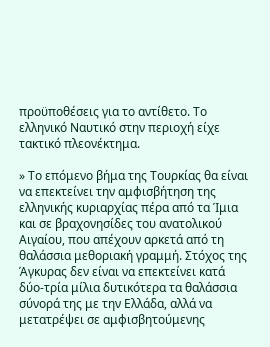προϋποθέσεις για το αντίθετο. Το ελληνικό Ναυτικό στην περιοχή είχε τακτικό πλεονέκτημα.

» Το επόμενο βήμα της Τουρκίας θα είναι να επεκτείνει την αμφισβήτηση της ελληνικής κυριαρχίας πέρα από τα Ίμια και σε βραχονησίδες του ανατολικού Αιγαίου, που απέχουν αρκετά από τη θαλάσσια μεθοριακή γραμμή. Στόχος της Άγκυρας δεν είναι να επεκτείνει κατά δύο-τρία μίλια δυτικότερα τα θαλάσσια σύνορά της με την Ελλάδα, αλλά να μετατρέψει σε αμφισβητούμενης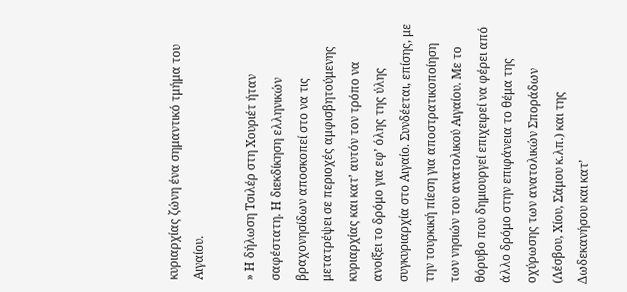κυριαρχίας ζώνη ένα σημαντικό τμήμα του Αιγαίου.

» Η δήλωση Τσιλέρ στη Χουριέτ ήταν σαφέστατη. Η διεκδίκηση ελληνικών βραχονησίδων αποσκοπεί στο να τις μετατρέψει σε περιοχές αμφισβητούμενης κυριαρχίας και κατ’ αυτόν τον τρόπο να ανοίξει το δρόμο για εφ’ όλης της ύλης συγκυριαρχία στο Αιγαίο. Συνδέεται, επίσης, με την τουρκική πίεση για αποστρατικοποίηση των νησιών του ανατολικού Αιγαίου. Με το θόρυβο που δημιουργεί επιχειρεί να φέρει από άλλο δρόμο στην επιφάνεια το θέμα της οχύρωσης των ανατολικών Σποράδων (Λέσβου, Χίου, Σάμου κ.λπ.) και της Δωδεκανήσου και κατ’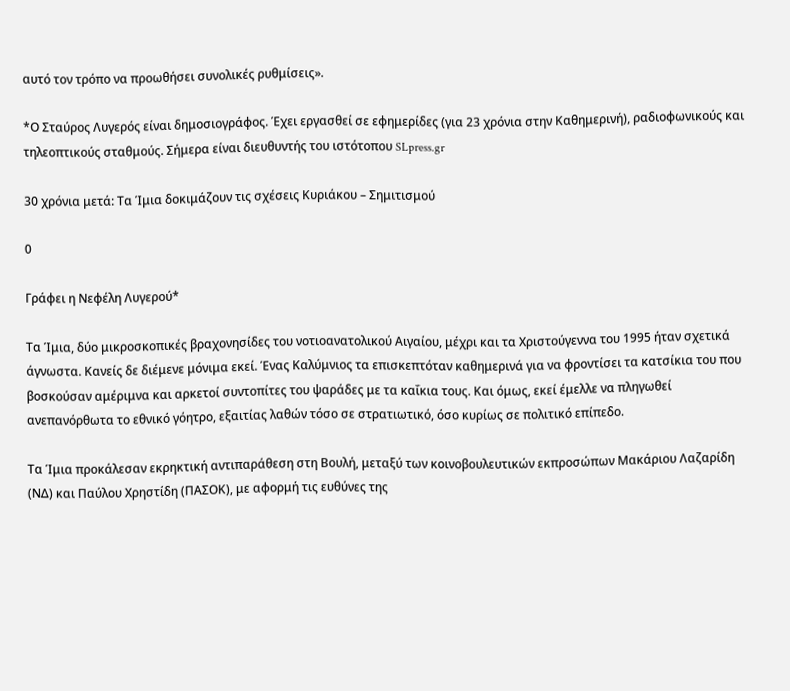αυτό τον τρόπο να προωθήσει συνολικές ρυθμίσεις».

*Ο Σταύρος Λυγερός είναι δημοσιογράφος. Έχει εργασθεί σε εφημερίδες (για 23 χρόνια στην Καθημερινή), ραδιοφωνικούς και τηλεοπτικούς σταθμούς. Σήμερα είναι διευθυντής του ιστότοπου SLpress.gr

30 χρόνια μετά: Τα Ίμια δοκιμάζουν τις σχέσεις Κυριάκου – Σημιτισμού

0

Γράφει η Νεφέλη Λυγερού*

Τα Ίμια, δύο μικροσκοπικές βραχονησίδες του νοτιοανατολικού Αιγαίου, μέχρι και τα Χριστούγεννα του 1995 ήταν σχετικά άγνωστα. Κανείς δε διέμενε μόνιμα εκεί. Ένας Καλύμνιος τα επισκεπτόταν καθημερινά για να φροντίσει τα κατσίκια του που βοσκούσαν αμέριμνα και αρκετοί συντοπίτες του ψαράδες με τα καΐκια τους. Και όμως, εκεί έμελλε να πληγωθεί ανεπανόρθωτα το εθνικό γόητρο, εξαιτίας λαθών τόσο σε στρατιωτικό, όσο κυρίως σε πολιτικό επίπεδο.

Τα Ίμια προκάλεσαν εκρηκτική αντιπαράθεση στη Βουλή, μεταξύ των κοινοβουλευτικών εκπροσώπων Μακάριου Λαζαρίδη (ΝΔ) και Παύλου Χρηστίδη (ΠΑΣΟΚ), με αφορμή τις ευθύνες της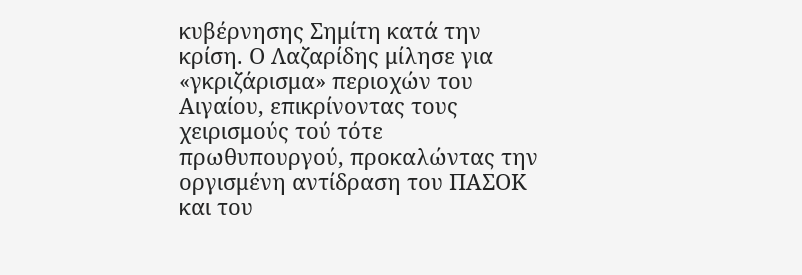κυβέρνησης Σημίτη κατά την κρίση. Ο Λαζαρίδης μίλησε για «γκριζάρισμα» περιοχών του Αιγαίου, επικρίνοντας τους χειρισμούς τού τότε πρωθυπουργού, προκαλώντας την οργισμένη αντίδραση του ΠΑΣΟΚ και του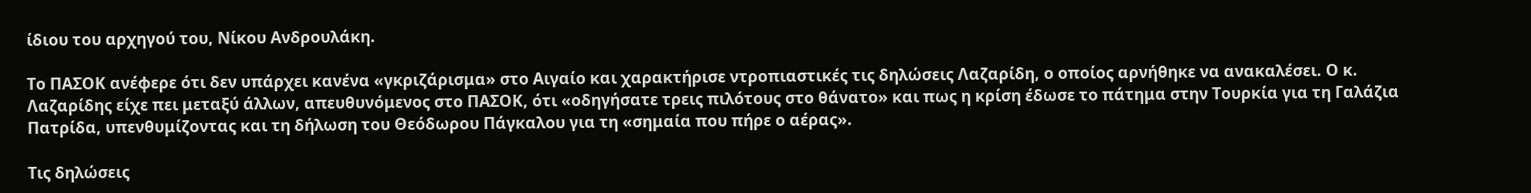ίδιου του αρχηγού του, Νίκου Ανδρουλάκη.

Το ΠΑΣΟΚ ανέφερε ότι δεν υπάρχει κανένα «γκριζάρισμα» στο Αιγαίο και χαρακτήρισε ντροπιαστικές τις δηλώσεις Λαζαρίδη, ο οποίος αρνήθηκε να ανακαλέσει. Ο κ. Λαζαρίδης είχε πει μεταξύ άλλων, απευθυνόμενος στο ΠΑΣΟΚ, ότι «οδηγήσατε τρεις πιλότους στο θάνατο» και πως η κρίση έδωσε το πάτημα στην Τουρκία για τη Γαλάζια Πατρίδα, υπενθυμίζοντας και τη δήλωση του Θεόδωρου Πάγκαλου για τη «σημαία που πήρε ο αέρας».

Τις δηλώσεις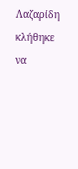Λαζαρίδη κλήθηκε να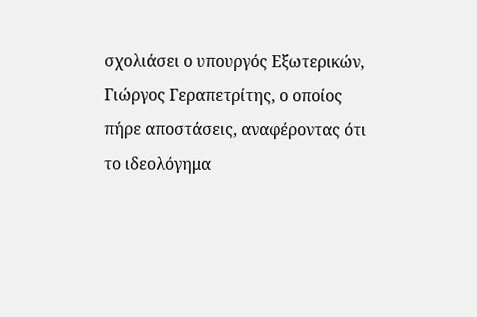σχολιάσει ο υπουργός Εξωτερικών, Γιώργος Γεραπετρίτης, ο οποίος πήρε αποστάσεις, αναφέροντας ότι το ιδεολόγημα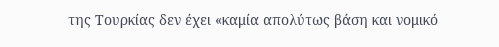της Τουρκίας δεν έχει «καμία απολύτως βάση και νομικό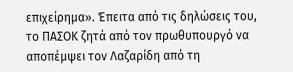επιχείρημα». Έπειτα από τις δηλώσεις του, το ΠΑΣΟΚ ζητά από τον πρωθυπουργό να αποπέμψει τον Λαζαρίδη από τη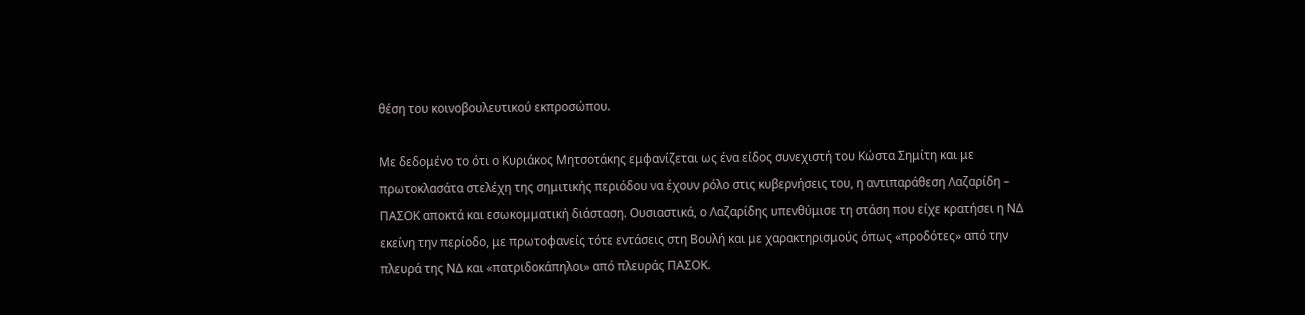θέση του κοινοβουλευτικού εκπροσώπου.

Με δεδομένο το ότι ο Κυριάκος Μητσοτάκης εμφανίζεται ως ένα είδος συνεχιστή του Κώστα Σημίτη και με πρωτοκλασάτα στελέχη της σημιτικής περιόδου να έχουν ρόλο στις κυβερνήσεις του, η αντιπαράθεση Λαζαρίδη – ΠΑΣΟΚ αποκτά και εσωκομματική διάσταση. Ουσιαστικά, ο Λαζαρίδης υπενθύμισε τη στάση που είχε κρατήσει η ΝΔ εκείνη την περίοδο, με πρωτοφανείς τότε εντάσεις στη Βουλή και με χαρακτηρισμούς όπως «προδότες» από την πλευρά της ΝΔ και «πατριδοκάπηλοι» από πλευράς ΠΑΣΟΚ.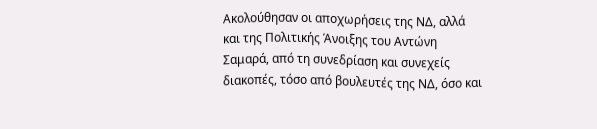Ακολούθησαν οι αποχωρήσεις της ΝΔ, αλλά και της Πολιτικής Άνοιξης του Αντώνη Σαμαρά, από τη συνεδρίαση και συνεχείς διακοπές, τόσο από βουλευτές της ΝΔ, όσο και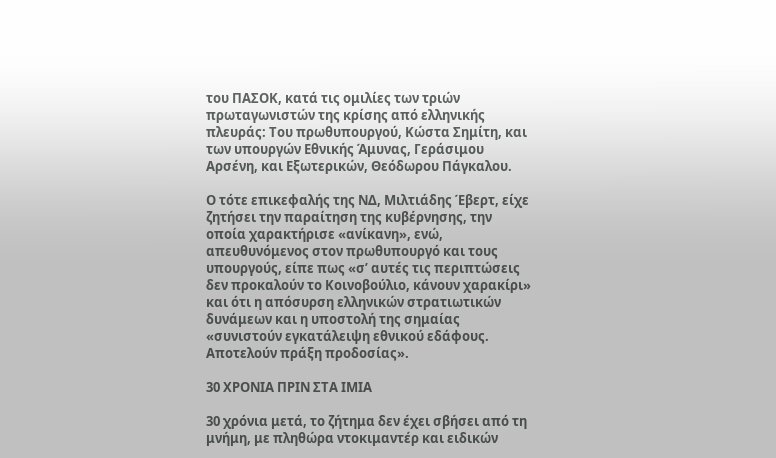του ΠΑΣΟΚ, κατά τις ομιλίες των τριών πρωταγωνιστών της κρίσης από ελληνικής πλευράς: Του πρωθυπουργού, Κώστα Σημίτη, και των υπουργών Εθνικής Άμυνας, Γεράσιμου Αρσένη, και Εξωτερικών, Θεόδωρου Πάγκαλου.

Ο τότε επικεφαλής της ΝΔ, Μιλτιάδης Έβερτ, είχε ζητήσει την παραίτηση της κυβέρνησης, την οποία χαρακτήρισε «ανίκανη», ενώ, απευθυνόμενος στον πρωθυπουργό και τους υπουργούς, είπε πως «σ’ αυτές τις περιπτώσεις δεν προκαλούν το Κοινοβούλιο, κάνουν χαρακίρι» και ότι η απόσυρση ελληνικών στρατιωτικών δυνάμεων και η υποστολή της σημαίας «συνιστούν εγκατάλειψη εθνικού εδάφους. Αποτελούν πράξη προδοσίας».

30 ΧΡΟΝΙΑ ΠΡΙΝ ΣΤΑ ΙΜΙΑ

30 χρόνια μετά, το ζήτημα δεν έχει σβήσει από τη μνήμη, με πληθώρα ντοκιμαντέρ και ειδικών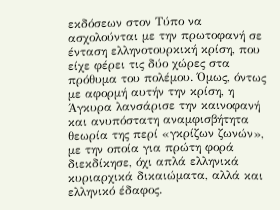εκδόσεων στον Τύπο να ασχολούνται με την πρωτοφανή σε ένταση ελληνοτουρκική κρίση, που είχε φέρει τις δύο χώρες στα πρόθυμα του πολέμου. Όμως, όντως με αφορμή αυτήν την κρίση, η Άγκυρα λανσάρισε την καινοφανή και ανυπόστατη αναμφισβήτητα θεωρία της περί «γκρίζων ζωνών», με την οποία για πρώτη φορά διεκδίκησε, όχι απλά ελληνικά κυριαρχικά δικαιώματα, αλλά και ελληνικό έδαφος.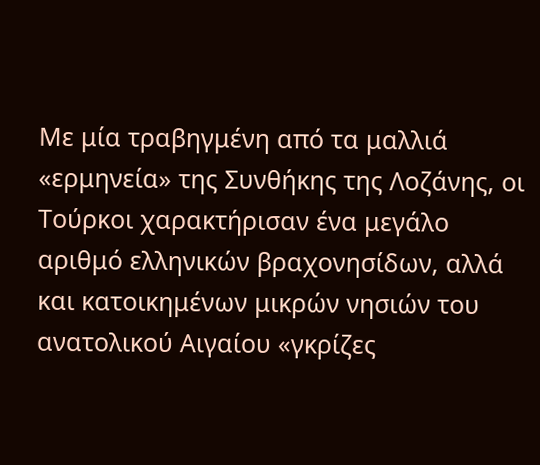Με μία τραβηγμένη από τα μαλλιά «ερμηνεία» της Συνθήκης της Λοζάνης, οι Τούρκοι χαρακτήρισαν ένα μεγάλο αριθμό ελληνικών βραχονησίδων, αλλά και κατοικημένων μικρών νησιών του ανατολικού Αιγαίου «γκρίζες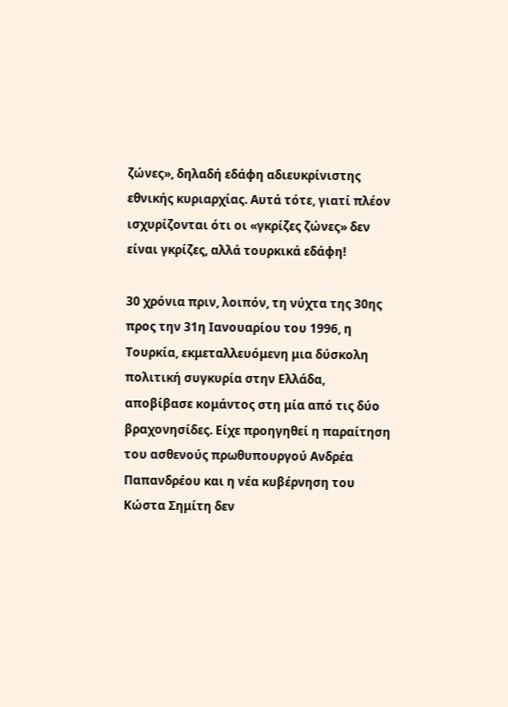ζώνες», δηλαδή εδάφη αδιευκρίνιστης εθνικής κυριαρχίας. Αυτά τότε, γιατί πλέον ισχυρίζονται ότι οι «γκρίζες ζώνες» δεν είναι γκρίζες, αλλά τουρκικά εδάφη!

30 χρόνια πριν, λοιπόν, τη νύχτα της 30ης προς την 31η Ιανουαρίου του 1996, η Τουρκία, εκμεταλλευόμενη μια δύσκολη πολιτική συγκυρία στην Ελλάδα, αποβίβασε κομάντος στη μία από τις δύο βραχονησίδες. Είχε προηγηθεί η παραίτηση του ασθενούς πρωθυπουργού Ανδρέα Παπανδρέου και η νέα κυβέρνηση του Κώστα Σημίτη δεν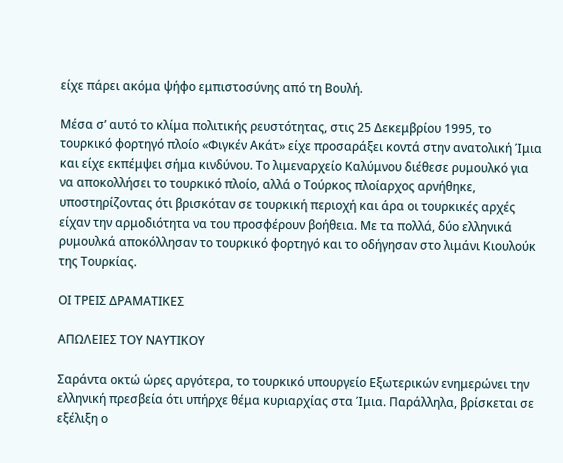είχε πάρει ακόμα ψήφο εμπιστοσύνης από τη Βουλή.

Μέσα σ’ αυτό το κλίμα πολιτικής ρευστότητας, στις 25 Δεκεμβρίου 1995, το τουρκικό φορτηγό πλοίο «Φιγκέν Ακάτ» είχε προσαράξει κοντά στην ανατολική Ίμια και είχε εκπέμψει σήμα κινδύνου. Το λιμεναρχείο Καλύμνου διέθεσε ρυμουλκό για να αποκολλήσει το τουρκικό πλοίο, αλλά ο Τούρκος πλοίαρχος αρνήθηκε, υποστηρίζοντας ότι βρισκόταν σε τουρκική περιοχή και άρα οι τουρκικές αρχές είχαν την αρμοδιότητα να του προσφέρουν βοήθεια. Με τα πολλά, δύο ελληνικά ρυμουλκά αποκόλλησαν το τουρκικό φορτηγό και το οδήγησαν στο λιμάνι Κιουλούκ της Τουρκίας.

ΟΙ ΤΡΕΙΣ ΔΡΑΜΑΤΙΚΕΣ

ΑΠΩΛΕΙΕΣ ΤΟΥ ΝΑΥΤΙΚΟΥ

Σαράντα οκτώ ώρες αργότερα, το τουρκικό υπουργείο Εξωτερικών ενημερώνει την ελληνική πρεσβεία ότι υπήρχε θέμα κυριαρχίας στα Ίμια. Παράλληλα, βρίσκεται σε εξέλιξη ο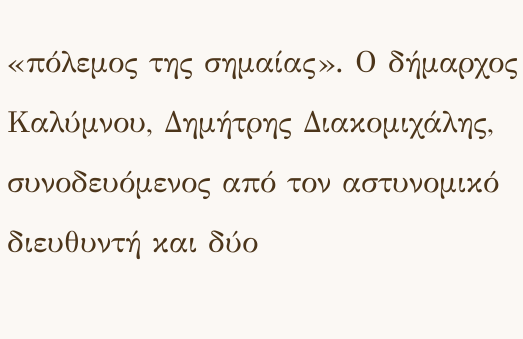«πόλεμος της σημαίας». Ο δήμαρχος Καλύμνου, Δημήτρης Διακομιχάλης, συνοδευόμενος από τον αστυνομικό διευθυντή και δύο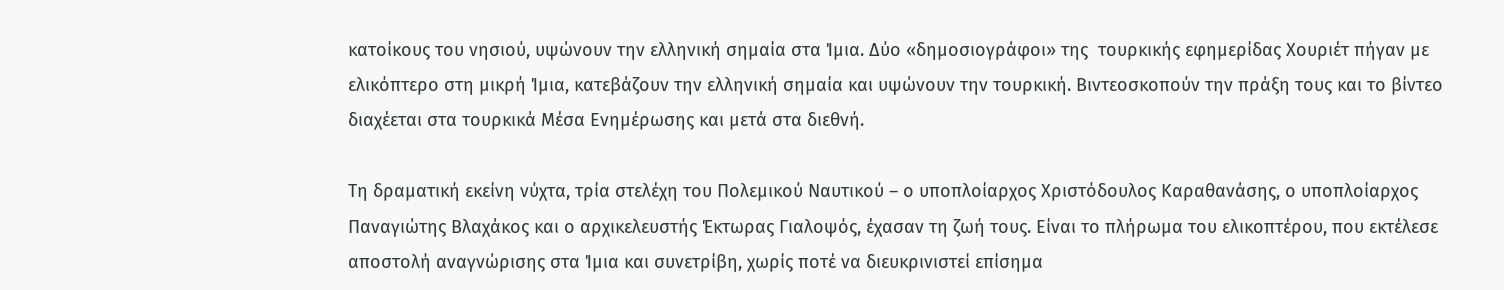κατοίκους του νησιού, υψώνουν την ελληνική σημαία στα Ίμια. Δύο «δημοσιογράφοι» της  τουρκικής εφημερίδας Χουριέτ πήγαν με ελικόπτερο στη μικρή Ίμια, κατεβάζουν την ελληνική σημαία και υψώνουν την τουρκική. Βιντεοσκοπούν την πράξη τους και το βίντεο διαχέεται στα τουρκικά Μέσα Ενημέρωσης και μετά στα διεθνή.

Τη δραματική εκείνη νύχτα, τρία στελέχη του Πολεμικού Ναυτικού – ο υποπλοίαρχος Χριστόδουλος Καραθανάσης, ο υποπλοίαρχος Παναγιώτης Βλαχάκος και ο αρχικελευστής Έκτωρας Γιαλοψός, έχασαν τη ζωή τους. Είναι το πλήρωμα του ελικοπτέρου, που εκτέλεσε αποστολή αναγνώρισης στα Ίμια και συνετρίβη, χωρίς ποτέ να διευκρινιστεί επίσημα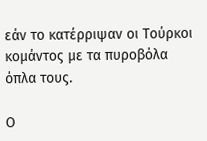εάν το κατέρριψαν οι Τούρκοι κομάντος με τα πυροβόλα όπλα τους.

Ο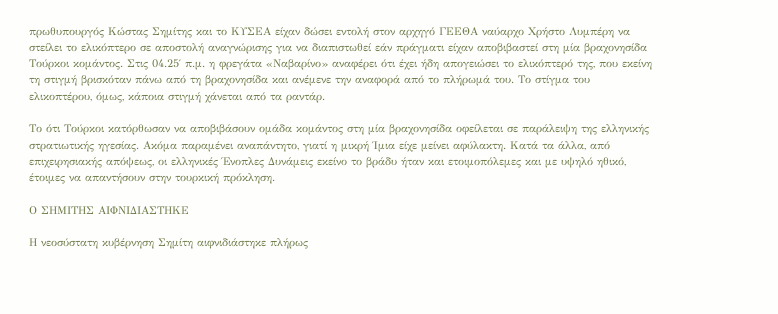πρωθυπουργός Κώστας Σημίτης και το ΚΥΣΕΑ είχαν δώσει εντολή στον αρχηγό ΓΕΕΘΑ ναύαρχο Χρήστο Λυμπέρη να στείλει το ελικόπτερο σε αποστολή αναγνώρισης για να διαπιστωθεί εάν πράγματι είχαν αποβιβαστεί στη μία βραχονησίδα Τούρκοι κομάντος. Στις 04.25′ π.μ. η φρεγάτα «Ναβαρίνο» αναφέρει ότι έχει ήδη απογειώσει το ελικόπτερό της, που εκείνη τη στιγμή βρισκόταν πάνω από τη βραχονησίδα και ανέμενε την αναφορά από το πλήρωμά του. Το στίγμα του ελικοπτέρου, όμως, κάποια στιγμή χάνεται από τα ραντάρ.

Το ότι Τούρκοι κατόρθωσαν να αποβιβάσουν ομάδα κομάντος στη μία βραχονησίδα οφείλεται σε παράλειψη της ελληνικής στρατιωτικής ηγεσίας. Ακόμα παραμένει αναπάντητο, γιατί η μικρή Ίμια είχε μείνει αφύλακτη. Κατά τα άλλα, από επιχειρησιακής απόψεως, οι ελληνικές Ένοπλες Δυνάμεις εκείνο το βράδυ ήταν και ετοιμοπόλεμες και με υψηλό ηθικό, έτοιμες να απαντήσουν στην τουρκική πρόκληση.

Ο ΣΗΜΙΤΗΣ ΑΙΦΝΙΔΙΑΣΤΗΚΕ

Η νεοσύστατη κυβέρνηση Σημίτη αιφνιδιάστηκε πλήρως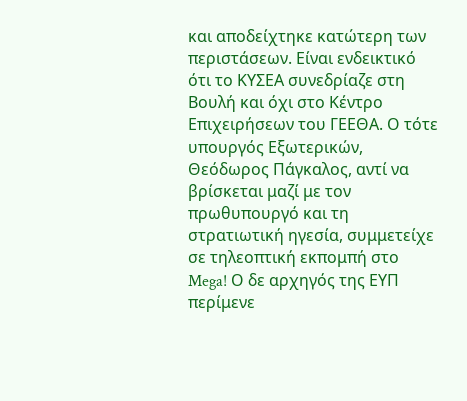και αποδείχτηκε κατώτερη των περιστάσεων. Είναι ενδεικτικό ότι το ΚΥΣΕΑ συνεδρίαζε στη Βουλή και όχι στο Κέντρο Επιχειρήσεων του ΓΕΕΘΑ. Ο τότε υπουργός Εξωτερικών, Θεόδωρος Πάγκαλος, αντί να βρίσκεται μαζί με τον πρωθυπουργό και τη στρατιωτική ηγεσία, συμμετείχε σε τηλεοπτική εκπομπή στο Mega! Ο δε αρχηγός της ΕΥΠ περίμενε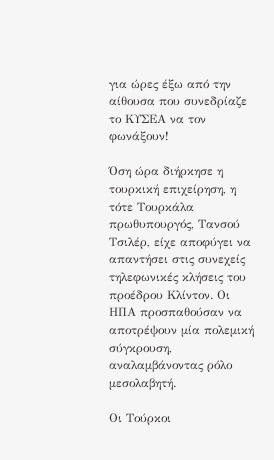για ώρες έξω από την αίθουσα που συνεδρίαζε το ΚΥΣΕΑ να τον φωνάξουν!

Όση ώρα διήρκησε η τουρκική επιχείρηση, η τότε Τουρκάλα πρωθυπουργός, Τανσού Τσιλέρ, είχε αποφύγει να απαντήσει στις συνεχείς τηλεφωνικές κλήσεις του προέδρου Κλίντον. Οι ΗΠΑ προσπαθούσαν να αποτρέψουν μία πολεμική σύγκρουση, αναλαμβάνοντας ρόλο μεσολαβητή.

Οι Τούρκοι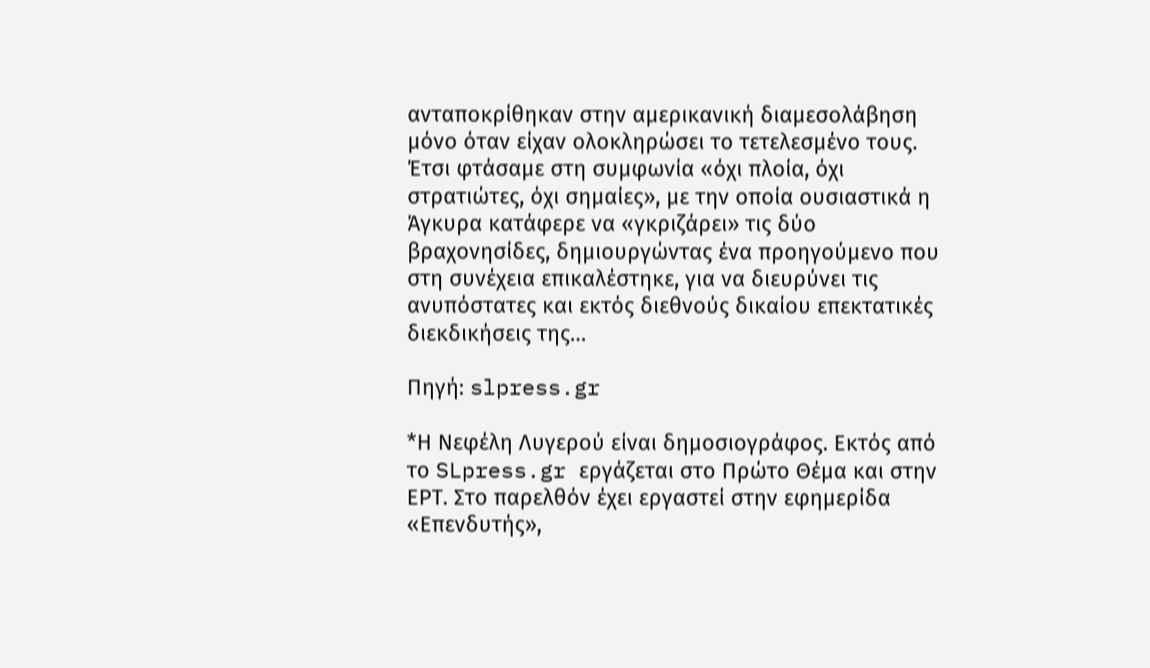ανταποκρίθηκαν στην αμερικανική διαμεσολάβηση μόνο όταν είχαν ολοκληρώσει το τετελεσμένο τους. Έτσι φτάσαμε στη συμφωνία «όχι πλοία, όχι στρατιώτες, όχι σημαίες», με την οποία ουσιαστικά η Άγκυρα κατάφερε να «γκριζάρει» τις δύο βραχονησίδες, δημιουργώντας ένα προηγούμενο που στη συνέχεια επικαλέστηκε, για να διευρύνει τις ανυπόστατες και εκτός διεθνούς δικαίου επεκτατικές διεκδικήσεις της…

Πηγή: slpress.gr

*Η Νεφέλη Λυγερού είναι δημοσιογράφος. Εκτός από το SLpress.gr εργάζεται στο Πρώτο Θέμα και στην ΕΡΤ. Στο παρελθόν έχει εργαστεί στην εφημερίδα «Επενδυτής»,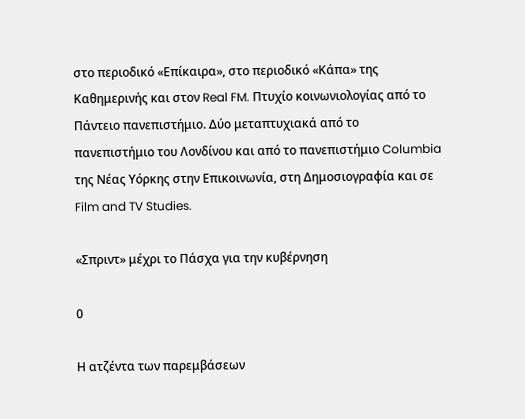στο περιοδικό «Επίκαιρα», στο περιοδικό «Κάπα» της Καθημερινής και στον Real FM. Πτυχίο κοινωνιολογίας από το Πάντειο πανεπιστήμιο. Δύο μεταπτυχιακά από το πανεπιστήμιο του Λονδίνου και από το πανεπιστήμιο Columbia της Νέας Υόρκης στην Επικοινωνία, στη Δημοσιογραφία και σε Film and TV Studies.

«Σπριντ» μέχρι το Πάσχα για την κυβέρνηση

0

Η ατζέντα των παρεμβάσεων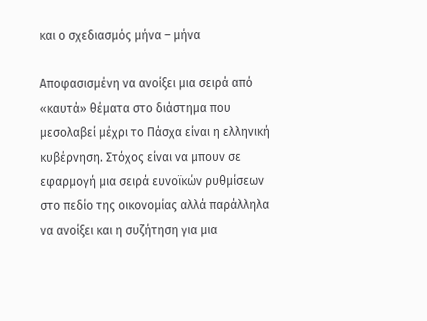και ο σχεδιασμός μήνα – μήνα

Αποφασισμένη να ανοίξει μια σειρά από «καυτά» θέματα στο διάστημα που μεσολαβεί μέχρι το Πάσχα είναι η ελληνική κυβέρνηση. Στόχος είναι να μπουν σε εφαρμογή μια σειρά ευνοϊκών ρυθμίσεων στο πεδίο της οικονομίας αλλά παράλληλα να ανοίξει και η συζήτηση για μια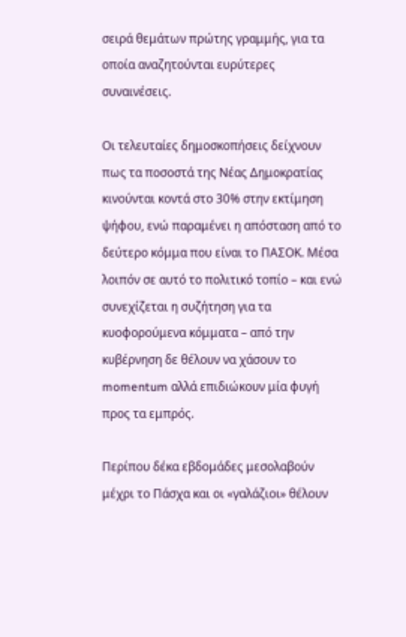σειρά θεμάτων πρώτης γραμμής, για τα οποία αναζητούνται ευρύτερες συναινέσεις.

Οι τελευταίες δημοσκοπήσεις δείχνουν πως τα ποσοστά της Νέας Δημοκρατίας κινούνται κοντά στο 30% στην εκτίμηση ψήφου, ενώ παραμένει η απόσταση από το δεύτερο κόμμα που είναι το ΠΑΣΟΚ. Μέσα λοιπόν σε αυτό το πολιτικό τοπίο – και ενώ συνεχίζεται η συζήτηση για τα κυοφορούμενα κόμματα – από την κυβέρνηση δε θέλουν να χάσουν το momentum αλλά επιδιώκουν μία φυγή προς τα εμπρός.

Περίπου δέκα εβδομάδες μεσολαβούν μέχρι το Πάσχα και οι «γαλάζιοι» θέλουν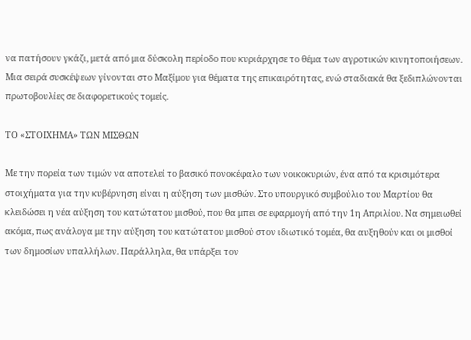να πατήσουν γκάζι, μετά από μια δύσκολη περίοδο που κυριάρχησε το θέμα των αγροτικών κινητοποιήσεων. Μια σειρά συσκέψεων γίνονται στο Μαξίμου για θέματα της επικαιρότητας, ενώ σταδιακά θα ξεδιπλώνονται πρωτοβουλίες σε διαφορετικούς τομείς.

ΤΟ «ΣΤΟΙΧΗΜΑ» ΤΩΝ ΜΙΣΘΩΝ

Με την πορεία των τιμών να αποτελεί το βασικό πονοκέφαλο των νοικοκυριών, ένα από τα κρισιμότερα στοιχήματα για την κυβέρνηση είναι η αύξηση των μισθών. Στο υπουργικό συμβούλιο του Μαρτίου θα κλειδώσει η νέα αύξηση του κατώτατου μισθού, που θα μπει σε εφαρμογή από την 1η Απριλίου. Να σημειωθεί ακόμα, πως ανάλογα με την αύξηση του κατώτατου μισθού στον ιδιωτικό τομέα, θα αυξηθούν και οι μισθοί των δημοσίων υπαλλήλων. Παράλληλα, θα υπάρξει τον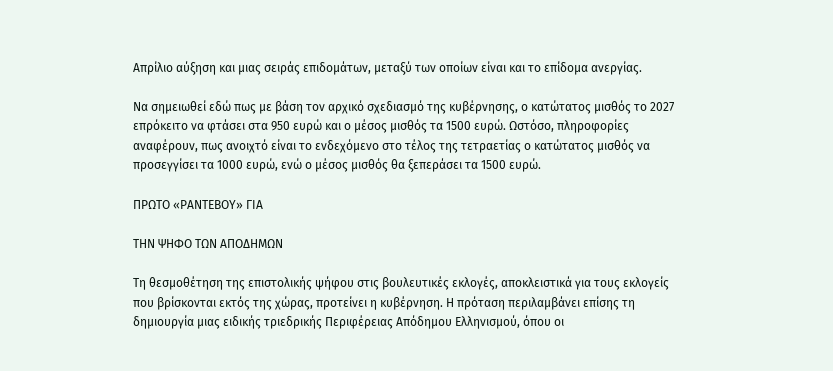Απρίλιο αύξηση και μιας σειράς επιδομάτων, μεταξύ των οποίων είναι και το επίδομα ανεργίας.

Να σημειωθεί εδώ πως με βάση τον αρχικό σχεδιασμό της κυβέρνησης, ο κατώτατος μισθός το 2027 επρόκειτο να φτάσει στα 950 ευρώ και ο μέσος μισθός τα 1500 ευρώ. Ωστόσο, πληροφορίες αναφέρουν, πως ανοιχτό είναι το ενδεχόμενο στο τέλος της τετραετίας ο κατώτατος μισθός να προσεγγίσει τα 1000 ευρώ, ενώ ο μέσος μισθός θα ξεπεράσει τα 1500 ευρώ.

ΠΡΩΤΟ «ΡΑΝΤΕΒΟΥ» ΓΙΑ

ΤΗΝ ΨΗΦΟ ΤΩΝ ΑΠΟΔΗΜΩΝ

Τη θεσμοθέτηση της επιστολικής ψήφου στις βουλευτικές εκλογές, αποκλειστικά για τους εκλογείς που βρίσκονται εκτός της χώρας, προτείνει η κυβέρνηση. Η πρόταση περιλαμβάνει επίσης τη δημιουργία μιας ειδικής τριεδρικής Περιφέρειας Απόδημου Ελληνισμού, όπου οι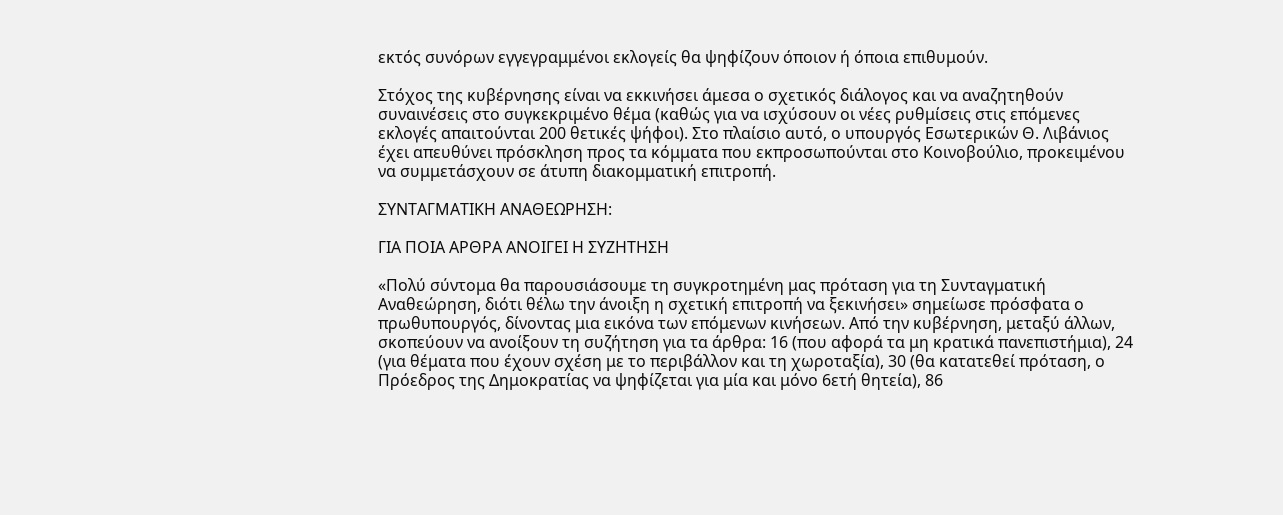εκτός συνόρων εγγεγραμμένοι εκλογείς θα ψηφίζουν όποιον ή όποια επιθυμούν.

Στόχος της κυβέρνησης είναι να εκκινήσει άμεσα ο σχετικός διάλογος και να αναζητηθούν συναινέσεις στο συγκεκριμένο θέμα (καθώς για να ισχύσουν οι νέες ρυθμίσεις στις επόμενες εκλογές απαιτούνται 200 θετικές ψήφοι). Στο πλαίσιο αυτό, ο υπουργός Εσωτερικών Θ. Λιβάνιος έχει απευθύνει πρόσκληση προς τα κόμματα που εκπροσωπούνται στο Κοινοβούλιο, προκειμένου να συμμετάσχουν σε άτυπη διακομματική επιτροπή.

ΣΥΝΤΑΓΜΑΤΙΚΗ ΑΝΑΘΕΩΡΗΣΗ:

ΓΙΑ ΠΟΙΑ ΑΡΘΡΑ ΑΝΟΙΓΕΙ Η ΣΥΖΗΤΗΣΗ

«Πολύ σύντομα θα παρουσιάσουμε τη συγκροτημένη μας πρόταση για τη Συνταγματική Αναθεώρηση, διότι θέλω την άνοιξη η σχετική επιτροπή να ξεκινήσει» σημείωσε πρόσφατα ο πρωθυπουργός, δίνοντας μια εικόνα των επόμενων κινήσεων. Από την κυβέρνηση, μεταξύ άλλων, σκοπεύουν να ανοίξουν τη συζήτηση για τα άρθρα: 16 (που αφορά τα μη κρατικά πανεπιστήμια), 24 (για θέματα που έχουν σχέση με το περιβάλλον και τη χωροταξία), 30 (θα κατατεθεί πρόταση, ο Πρόεδρος της Δημοκρατίας να ψηφίζεται για μία και μόνο 6ετή θητεία), 86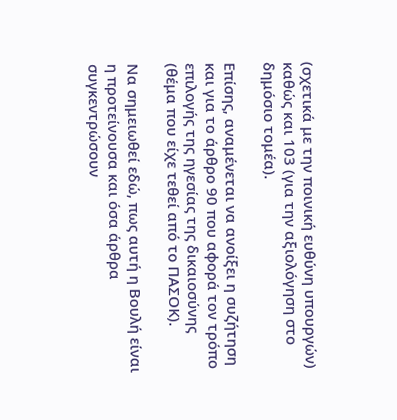(σχετικά με την ποινική ευθύνη υπουργών) καθώς και 103 (για την αξιολόγηση στο δημόσιο τομέα).

Επίσης, αναμένεται να ανοίξει η συζήτηση και για το άρθρο 90 που αφορά τον τρόπο επιλογής της ηγεσίας της δικαιοσύνης (θέμα που είχε τεθεί από το ΠΑΣΟΚ).

Να σημειωθεί εδώ, πως αυτή η Βουλή είναι η προτείνουσα και όσα άρθρα συγκεντρώσουν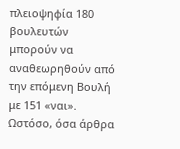πλειοψηφία 180 βουλευτών μπορούν να αναθεωρηθούν από την επόμενη Βουλή με 151 «ναι». Ωστόσο, όσα άρθρα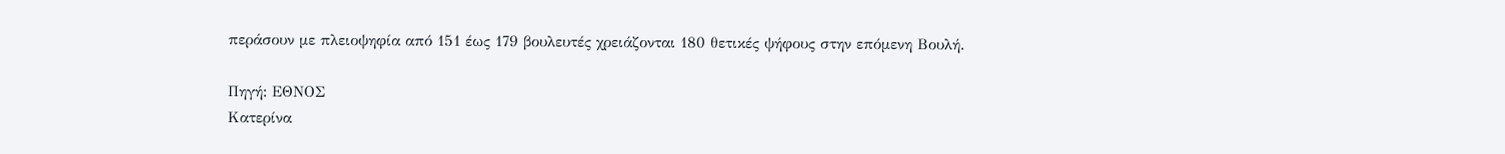περάσουν με πλειοψηφία από 151 έως 179 βουλευτές χρειάζονται 180 θετικές ψήφους στην επόμενη Βουλή.

Πηγή: ΕΘΝΟΣ
Κατερίνα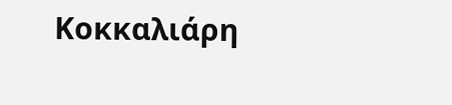Κοκκαλιάρη